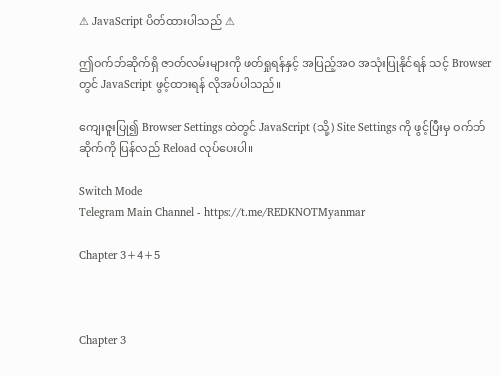⚠ JavaScript ပိတ်ထားပါသည် ⚠

ဤဝက်ဘ်ဆိုက်ရှိ ဇာတ်လမ်းများကို ဖတ်ရှုရန်နှင့် အပြည့်အဝ အသုံးပြုနိုင်ရန် သင့် Browser တွင် JavaScript ဖွင့်ထားရန် လိုအပ်ပါသည်။

ကျေးဇူးပြု၍ Browser Settings ထဲတွင် JavaScript (သို့) Site Settings ကို ဖွင့်ပြီးမှ ဝက်ဘ်ဆိုက်ကို ပြန်လည် Reload လုပ်ပေးပါ။

Switch Mode
Telegram Main Channel - https://t.me/REDKNOTMyanmar

Chapter 3+4+5



Chapter 3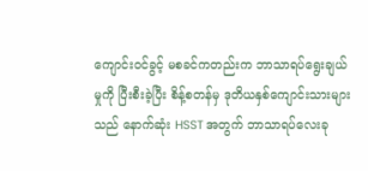ကျောင်းဝင်ခွင့် မစခင်ကတည်းက ဘာသာရပ်ရွေးချယ်မှုကို ပြီးစီးခဲ့ပြီး စိန့်စတန်မှ ဒုတိယနှစ်ကျောင်းသားများသည် နောက်ဆုံး HSST အတွက် ဘာသာရပ်လေးခု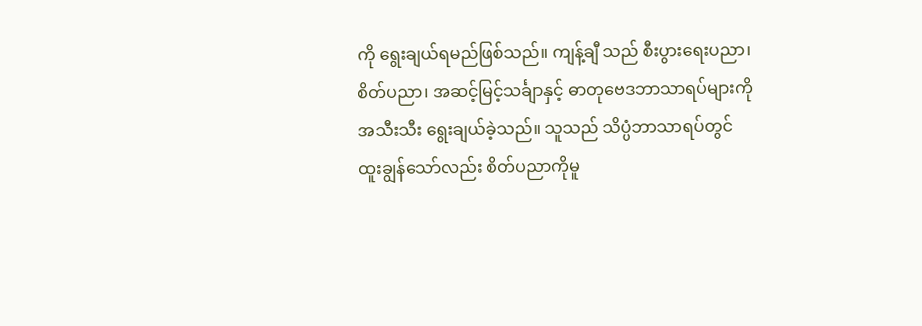ကို ရွေးချယ်ရမည်ဖြစ်သည်။ ကျန့်ချီ သည် စီးပွားရေးပညာ၊ စိတ်ပညာ၊ အဆင့်မြင့်သင်္ချာနှင့် ဓာတုဗေဒဘာသာရပ်များကို အသီးသီး ရွေးချယ်ခဲ့သည်။ သူသည် သိပ္ပံဘာသာရပ်တွင် ထူးချွန်သော်လည်း စိတ်ပညာကိုမူ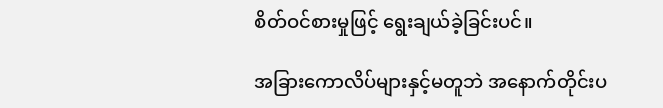စိတ်ဝင်စားမှုဖြင့် ရွေးချယ်ခဲ့ခြင်းပင်။

အခြားကောလိပ်များနှင့်မတူဘဲ အနောက်တိုင်းပ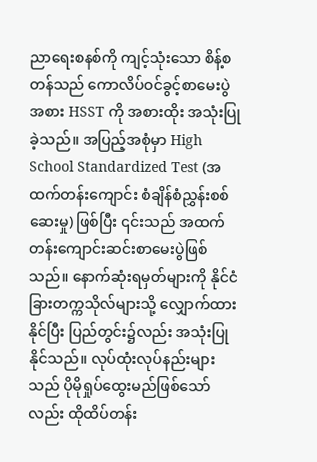ညာရေးစနစ်ကို ကျင့်သုံးသော စိန့်စတန်သည် ကောလိပ်ဝင်ခွင့်စာမေးပွဲအစား HSST ကို အစားထိုး အသုံးပြုခဲ့သည်။ အပြည့်အစုံမှာ High School Standardized Test (အထက်တန်းကျောင်း စံချိန်စံညွှန်းစစ်ဆေးမှု) ဖြစ်ပြီး ၎င်းသည် အထက်တန်းကျောင်းဆင်းစာမေးပွဲဖြစ်သည်။ နောက်ဆုံးရမှတ်များကို နိုင်ငံခြားတက္ကသိုလ်များသို့ လျှောက်ထားနိုင်ပြီး ပြည်တွင်း၌လည်း အသုံးပြုနိုင်သည်။ လုပ်ထုံးလုပ်နည်းများသည် ပိုမိုရှုပ်ထွေးမည်ဖြစ်သော်လည်း ထိုထိပ်တန်း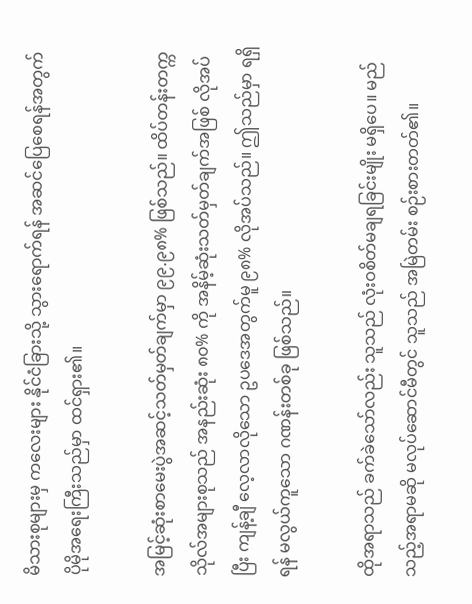မိသားစုများမှ ကလေးများ နိုင်ငံခြားသို့ သွားရောက်ရန် အဆင်ပြေစေရန်အတွက် ပိုမိုအရေးကြီးသည်မှာ ထင်ရှား၏။

အမြင့်ဆုံးစာမေးပွဲအဆင့်သတ်မှတ်ချက်မှာ ၉၉.၉၈% ဖြစ်သည်။ ထိပ်တန်းတက္ကသိုလ်အများစုသည် အနည်းဆုံး ၈၀% ကို အနိမ့်ဆုံးသတ်မှတ်ချက်အဖြစ် လိုအပ်ပြီး ကျန့်ချီ လေ့လာလိုသော ဥပဒေအတွက်မူ ၉၈% လိုအပ်သည်။ ဤသည်မှာ ရရှိရန် မလွယ်ကူသော ဂဏန်းတစ်ခု ဖြစ်သည်။

ထိုအရာသည် ခက်ခဲသော်လည်း သူသည် လုံးဝစိတ်မချရခြင်းမျိုး မရှိပေ။ မည်သည့်အရာမဆို မလုပ်ဆောင်မီတွင် သူသည် အမြဲတမ်း စဉ်းစားတတ်၏။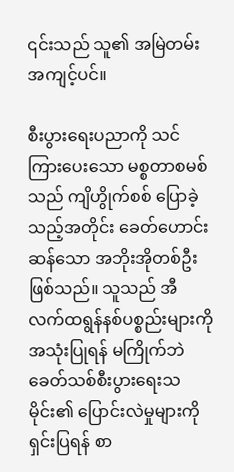၎င်းသည် သူ၏ အမြဲတမ်းအကျင့်ပင်။

စီးပွားရေးပညာကို သင်ကြားပေးသော မစ္စတာစမစ်သည် ကျိဟွိုက်စစ် ပြောခဲ့သည့်အတိုင်း ခေတ်ဟောင်းဆန်သော အဘိုးအိုတစ်ဦး ဖြစ်သည်။ သူသည် အီလက်ထရွန်နစ်ပစ္စည်းများကို အသုံးပြုရန် မကြိုက်ဘဲ ခေတ်သစ်စီးပွားရေးသမိုင်း၏ ပြောင်းလဲမှုများကို ရှင်းပြရန် စာ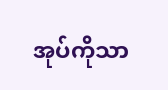အုပ်ကိုသာ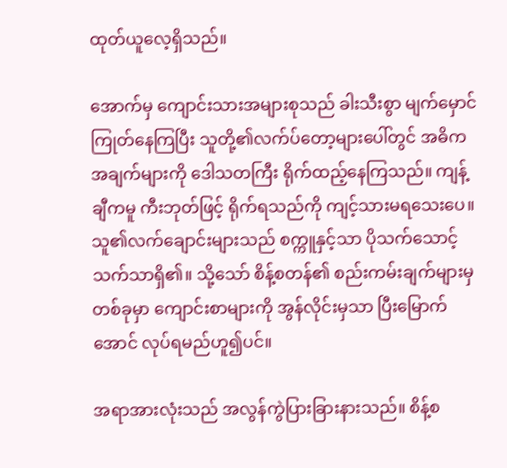ထုတ်ယူလေ့ရှိသည်။

အောက်မှ ကျောင်းသားအများစုသည် ခါးသီးစွာ မျက်မှောင်ကြုတ်နေကြပြီး သူတို့၏လက်ပ်တော့များပေါ်တွင် အဓိကအချက်များကို ဒေါသတကြီး ရိုက်ထည့်နေကြသည်။ ကျန့်ချီကမူ ကီးဘုတ်ဖြင့် ရိုက်ရသည်ကို ကျင့်သားမရသေး‌ပေ။ သူ၏လက်ချောင်းများသည် စက္ကူနှင့်သာ ပိုသက်‌သောင့်သက်သာရှိ၏။ သို့သော် စိန့်စတန်၏ စည်းကမ်းချက်များမှတစ်ခုမှာ ကျောင်းစာများကို အွန်လိုင်းမှသာ ပြီးမြောက်အောင် လုပ်ရမည်ဟူ၍ပင်။

အရာအားလုံးသည် အလွန်ကွဲပြားခြားနားသည်။ စိန့်စ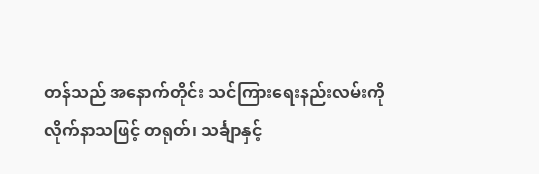တန်သည် အနောက်တိုင်း သင်ကြားရေးနည်းလမ်းကို လိုက်နာသဖြင့် တရုတ်၊ သင်္ချာနှင့်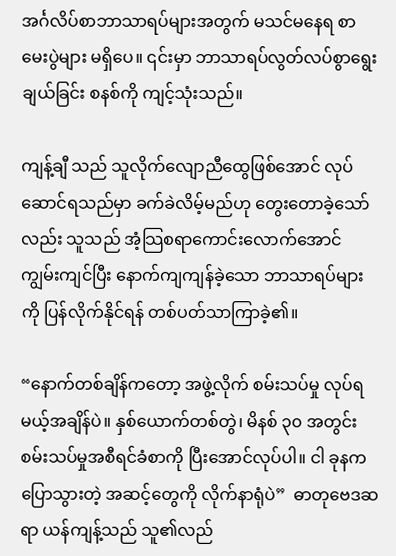အင်္ဂလိပ်စာဘာသာရပ်များအတွက် မသင်မနေရ စာမေးပွဲများ မရှိပေ။ ‌‌၎င်းမှာ ဘာသာရပ်လွတ်လပ်စွာရွေးချယ်ခြင်း စနစ်ကို ကျင့်သုံးသည်။

ကျန့်ချီ သည် သူလိုက်လျောညီထွေဖြစ်အောင် လုပ်ဆောင်ရသည်မှာ ခက်ခဲလိမ့်မည်ဟု တွေးတောခဲ့သော်လည်း သူသည် အံ့သြစရာကောင်းလောက်အောင် ကျွမ်းကျင်ပြီး နောက်ကျကျန်ခဲ့သော ဘာသာရပ်များကို ပြန်လိုက်နိုင်ရန် တစ်ပတ်သာကြာခဲ့၏။

“နောက်တစ်ချိန်ကတော့ အဖွဲ့လိုက် စမ်းသပ်မှု လုပ်ရမယ့်အချိန်ပဲ။ နှစ်ယောက်တစ်တွဲ၊ မိနစ် ၃၀ အတွင်း စမ်းသပ်မှုအစီရင်ခံစာကို ပြီးအောင်လုပ်ပါ။ ငါ ခုနက ပြောသွားတဲ့ အဆင့်တွေကို လိုက်နာရုံပဲ”  ဓာတုဗေဒဆရာ ယန်ကျန့်သည် သူ၏လည်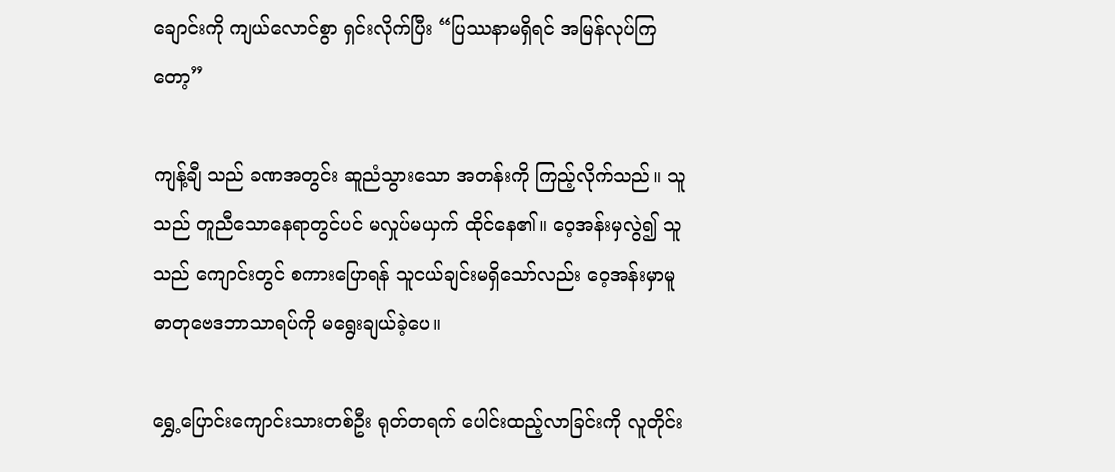ချောင်းကို ကျယ်လောင်စွာ ရှင်းလိုက်ပြီး “ပြဿနာမရှိရင် အမြန်လုပ်ကြတော့”

ကျန့်ချီ သည် ခဏအတွင်း ဆူညံသွားသော အတန်းကို ကြည့်လိုက်သည်။ သူသည် တူညီသောနေရာတွင်ပင် မလှုပ်မယှက် ထိုင်နေ၏။ ဝေ့အန်းမှလွဲ၍ သူသည် ကျောင်းတွင် စကားပြောရန် သူငယ်ချင်းမရှိသော်လည်း ဝေ့အန်းမှာမူ ဓာတုဗေဒဘာသာရပ်ကို မရွေးချယ်ခဲ့ပေ။

ရွှေ့‌ပြောင်းကျောင်းသားတစ်ဦး ရုတ်တရက် ပေါင်းထည့်လာခြင်းကို လူတိုင်း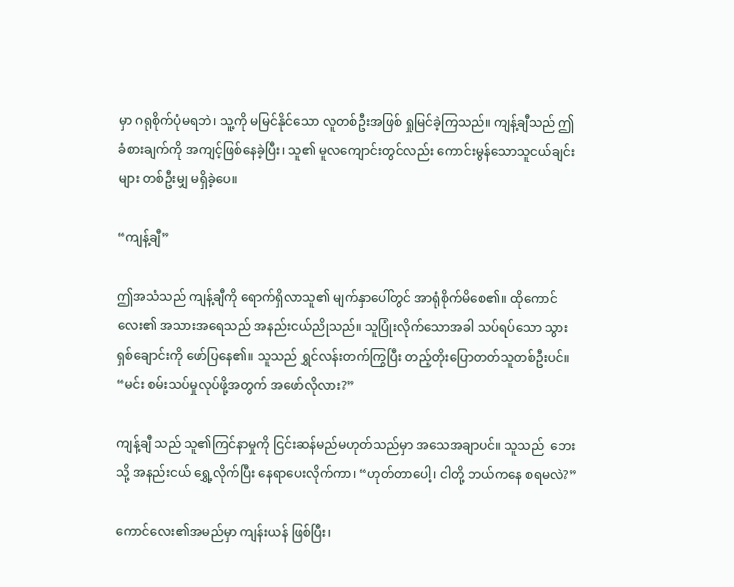မှာ ဂရုစိုက်ပုံမရဘဲ၊ သူ့ကို မမြင်နိုင်သော လူတစ်ဦးအဖြစ် ရှုမြင်ခဲ့ကြသည်။ ကျန့်ချီသည် ဤခံစားချက်ကို အကျင့်ဖြစ်နေခဲ့ပြီး၊ သူ၏ မူလကျောင်းတွင်လည်း ကောင်းမွန်သောသူငယ်ချင်းများ တစ်ဦးမျှ မရှိခဲ့ပေ။

“ကျန့်ချီ”

ဤအသံသည် ကျန့်ချီကို ရောက်ရှိလာသူ၏ မျက်နှာပေါ်တွင် အာရုံစိုက်မိစေ၏။ ထိုကောင်လေး၏ အသားအရေသည် အနည်းငယ်ညိုသည်။ သူပြုံးလိုက်သောအခါ သပ်ရပ်သော သွားရှစ်ချောင်းကို ဖော်ပြနေ၏။ သူသည် ရွှင်လန်းတက်ကြွပြီး တည့်တိုးပြောတတ်သူတစ်ဦးပင်။ “မင်း စမ်းသပ်မှုလုပ်ဖို့အတွက် အဖော်လိုလား?”

ကျန့်ချီ သည် သူ၏ကြင်နာမှုကို ငြင်းဆန်မည်မဟုတ်သည်မှာ အသေအချာပင်။ သူသည်  ဘေးသို့ အနည်းငယ် ရွှေ့လိုက်ပြီး နေရာပေးလိုက်ကာ၊ “ဟုတ်တာ‌ပေါ့၊ ငါတို့ ဘယ်ကနေ စရမလဲ?”

ကောင်လေး၏အမည်မှာ ကျန်းယန် ဖြစ်ပြီး၊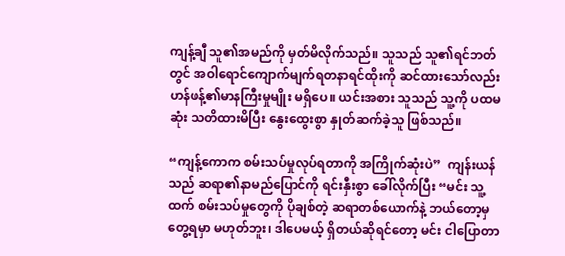ကျန့်ချီ သူ၏အမည်ကို မှတ်မိလိုက်သည်။ သူသည် သူ၏ရင်ဘတ်တွင် အဝါရောင်ကျောက်မျက်ရတနာရင်ထိုးကို ဆင်ထားသော်လည်း ဟန်ဖန့်၏မာနကြီးမှုမျိုး မရှိပေ။ ယင်းအစား သူသည် သူ့ကို ပထမဆုံး သတိထားမိပြီး နွေးထွေးစွာ နှုတ်ဆက်ခဲ့သူ ဖြစ်သည်။

“ကျန့်ကောက စမ်းသပ်မှုလုပ်ရတာကို အကြိုက်ဆုံးပဲ”  ကျန်းယန်သည် ဆရာ၏နာမည်ပြောင်ကို ရင်းနှီးစွာ ခေါ်လိုက်ပြီး “မင်း သူ့ထက် စမ်းသပ်မှုတွေကို ပိုချစ်တဲ့ ဆရာတစ်ယောက်နဲ့ ဘယ်တော့မှ တွေ့ရမှာ မဟုတ်ဘူး၊ ဒါပေမယ့် ရှိတယ်ဆိုရင်တော့ မင်း ငါပြောတာ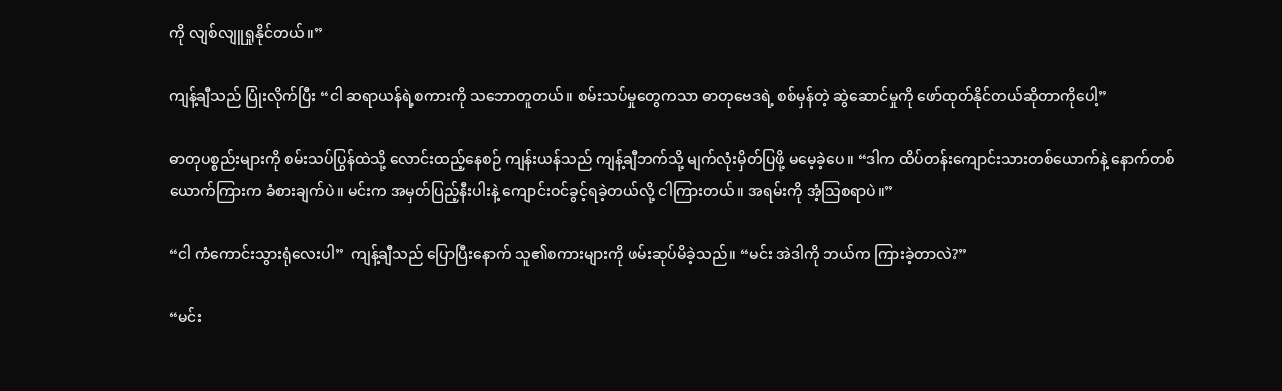ကို လျစ်လျူရှုနိုင်တယ်။”

ကျန့်ချီသည် ပြုံးလိုက်ပြီး “ငါ ဆရာယန်ရဲ့စကားကို သဘောတူတယ်။ စမ်းသပ်မှုတွေကသာ ဓာတုဗေဒရဲ့ စစ်မှန်တဲ့ ဆွဲဆောင်မှုကို ဖော်ထုတ်နိုင်တယ်ဆိုတာကိုပေါ့”

ဓာတုပစ္စည်းများကို စမ်းသပ်ပြွန်ထဲသို့ လောင်းထည့်နေစဉ် ကျန်းယန်သည် ကျန့်ချီဘက်သို့ မျက်လုံးမှိတ်ပြဖို့ မမေ့ခဲ့ပေ။ “ဒါက ထိပ်တန်းကျောင်းသားတစ်‌ယောက်နဲ့ နောက်တစ်ယောက်ကြားက ခံစားချက်ပဲ။ မင်းက အမှတ်ပြည့်နီးပါးနဲ့ ကျောင်းဝင်ခွင့်ရခဲ့တယ်လို့ ငါကြားတယ်။ အရမ်းကို အံ့သြစရာပဲ။”

“ငါ ကံကောင်းသွားရုံလေးပါ”  ကျန့်ချီသည် ပြောပြီးနောက် သူ၏စကားများကို ဖမ်းဆုပ်မိခဲ့သည်။ “မင်း အဲဒါကို ဘယ်က ကြားခဲ့တာလဲ?”

“မင်း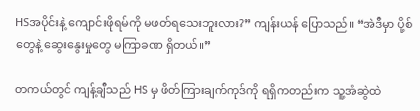HSအပိုင်းနဲ့ ကျောင်းဖိုရမ်ကို မဖတ်ရသေးဘူးလား?” ကျန်းယန် ပြောသည်။ “အဲဒီမှာ ပို့စ်တွေနဲ့ ဆွေးနွေးမှုတွေ မကြာခဏ ရှိတယ်။”

တကယ်တွင် ကျန့်ချီသည် HS မှ ဖိတ်ကြားချက်ကုဒ်ကို ရရှိကတည်းက သူ့အံဆွဲထဲ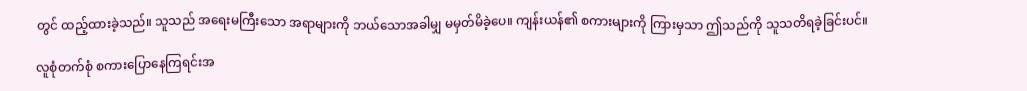တွင် ထည့်ထားခဲ့သည်။ သူသည် အရေးမကြီးသော အရာများကို ဘယ်သောအခါမျှ မမှတ်မိခဲ့ပေ။ ကျန်းယန်၏ စကားများကို ကြားမှသာ ဤသည်ကို သူသတိရခဲ့ခြင်းပင်။

လူစုံတက်စုံ စကားပြောနေကြရင်းအ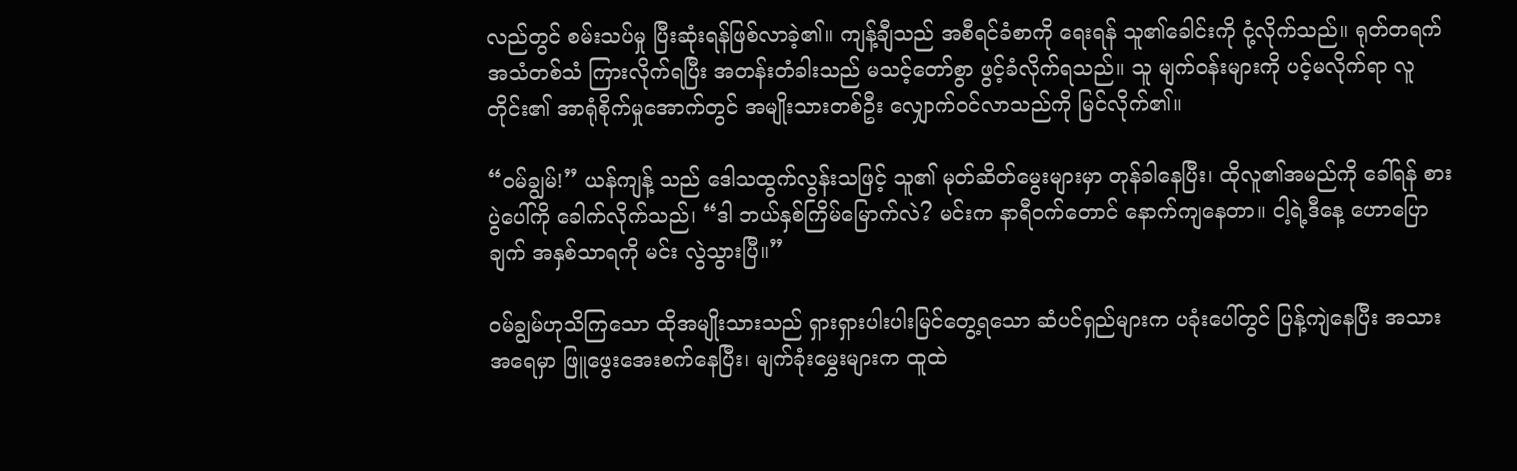လည်တွင် စမ်းသပ်မှု ပြီးဆုံးရန်ဖြစ်လာခဲ့၏။ ကျန့်ချီသည် အစီရင်ခံစာကို ရေးရန် သူ၏ခေါင်းကို ငုံ့လိုက်သည်။ ရုတ်တရက် အသံတစ်သံ ကြားလိုက်ရပြီး အတန်းတံခါးသည် မသင့်တော်စွာ ဖွင့်ခံလိုက်ရသည်။ သူ မျက်ဝန်းများကို ပင့်မလိုက်ရာ လူတိုင်း၏ အာရုံစိုက်မှုအောက်တွင် အမျိုးသားတစ်ဦး လျှောက်ဝင်လာသည်ကို မြင်လိုက်၏။

“ဝမ်ချွမ်!” ယန်ကျန့် သည် ဒေါသထွက်လွန်းသဖြင့် သူ၏ မုတ်ဆိတ်မွေးများမှာ တုန်ခါနေပြီး၊ ထိုလူ၏အမည်ကို ခေါ်ရန် စားပွဲ‌ပေါ်ကို ခေါက်လိုက်သည်၊ “ဒါ ဘယ်နှစ်ကြိမ်မြောက်လဲ? မင်းက နာရီဝက်တောင် နောက်ကျနေတာ။ ငါ့ရဲ့ဒီနေ့ ဟောပြောချက် အနှစ်သာရကို မင်း လွဲသွားပြီ။”

ဝမ်ချွမ်ဟုသိကြသော ထိုအမျိုးသားသည် ရှားရှားပါးပါးမြင်‌တွေ့ရသော ဆံပင်ရှည်များက ပခုံးပေါ်တွင် ပြန့်ကျဲနေပြီး အသားအရေမှာ ဖြူဖွေးအေးစက်နေပြီး၊ မျက်ခုံးမွှေးများက ထူထဲ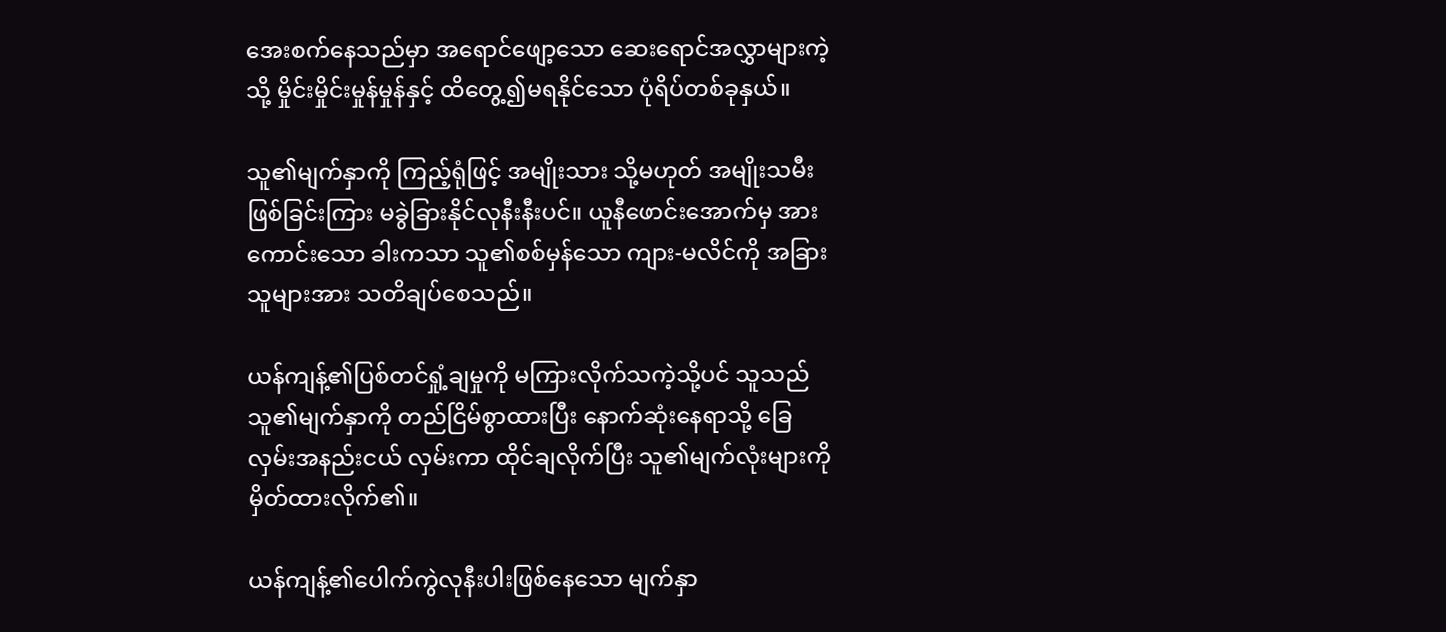အေးစက်နေသည်မှာ အရောင်ဖျော့သော ဆေးရောင်အလွှာများကဲ့သို့ မှိုင်းမှိုင်းမှုန်မှုန်နှင့် ထိတွေ့၍မရနိုင်သော ပုံရိပ်တစ်ခုနှယ်။

သူ၏မျက်နှာကို ကြည့်ရုံဖြင့် အမျိုးသား သို့မဟုတ် အမျိုးသမီးဖြစ်‌ခြင်းကြား မခွဲခြားနိုင်လုနီးနီးပင်။ ယူနီဖောင်းအောက်မှ အားကောင်းသော ခါးကသာ သူ၏စစ်မှန်သော ကျား-မလိင်ကို အခြားသူများအား သတိချပ်စေသည်။

ယန်ကျန့်၏ပြစ်တင်ရှုံ့ချမှုကို မကြားလိုက်သကဲ့သို့ပင် သူသည် သူ၏မျက်နှာကို တည်ငြိမ်စွာထားပြီး နောက်ဆုံးနေရာသို့ ခြေလှမ်းအနည်းငယ် လှမ်းကာ ထိုင်ချလိုက်ပြီး သူ၏မျက်လုံးများကို မှိတ်ထားလိုက်၏။

ယန်ကျန့်၏ပေါက်ကွဲလုနီးပါးဖြစ်နေသော မျက်နှာ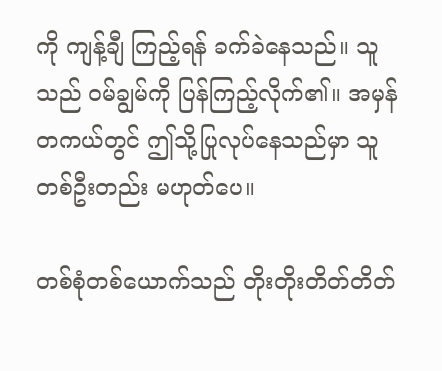ကို ကျန့်ချီ ကြည့်ရန် ခက်ခဲ‌နေသည်။ သူသည် ဝမ်ချွမ်ကို ပြန်ကြည့်လိုက်၏။ အမှန်တကယ်တွင် ဤသို့ပြုလုပ်နေသည်မှာ သူတစ်ဦးတည်း မဟုတ်ပေ။

တစ်စုံတစ်ယောက်သည် တိုးတိုးတိတ်တိတ်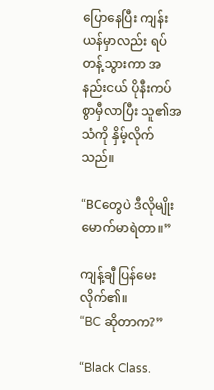ပြောနေပြီး ကျန်းယန်မှာလည်း ရပ်တန့်သွားကာ အနည်းငယ် ပိုနီးကပ်စွာမှီလာပြီး သူ၏အသံကို နှိမ့်လိုက်သည်။

“BCတွေပဲ ဒီလိုမျိုး မောက်မာရဲတာ။”

ကျန့်ချီ ပြန်မေးလိုက်၏။
“BC ဆိုတာက?”

“Black Class.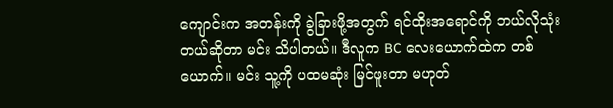ကျောင်းက အတန်းကို ခွဲခြားဖို့အတွက် ရင်ထိုးအရောင်ကို ဘယ်လိုသုံးတယ်ဆိုတာ မင်း သိပါတယ်။ ဒီလူက BC လေးယောက်ထဲက တစ်ယောက်။ မင်း သူ့ကို ပထမဆုံး မြင်ဖူးတာ မဟုတ်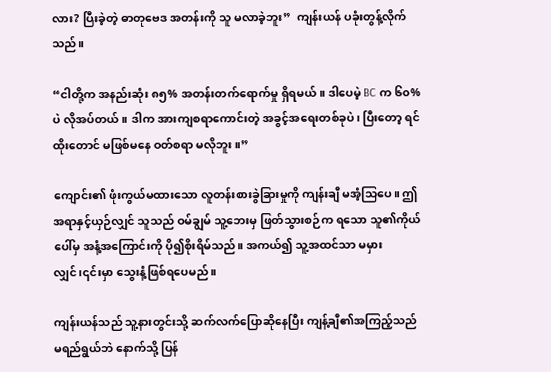လား? ပြီးခဲ့တဲ့ ဓာတုဗေဒ အတန်းကို သူ မလာခဲ့ဘူး”  ကျန်းယန် ပခုံးတွန့်လိုက်သည်။

“ငါတို့က အနည်းဆုံး ၈၅% အတန်းတက်ရောက်မှု ရှိရမယ်။ ဒါပေမဲ့ BC က ၆၀% ပဲ လိုအပ်တယ်။ ဒါက အားကျစရာကောင်းတဲ့ အခွင့်အရေးတစ်ခုပဲ၊ ပြီးတော့ ရင်ထိုးတောင် မဖြစ်မနေ ဝတ်စရာ မလိုဘူး။”

ကျောင်း၏ ဖုံးကွယ်မထားသော လူတန်းစားခွဲခြားမှုကို ကျန်းချီ မအံ့သြပေ။ ဤအရာနှင့်ယှဉ်လျှင် သူသည် ဝမ်ချွမ် သူ့ဘေးမှ ဖြတ်သွားစဉ်က ရသော သူ၏ကိုယ်ပေါ်မှ အနံ့အကြောင်းကို ပို၍စိုးရိမ်သည်။ အကယ်၍ သူ့အထင်သာ မမှားလျှင်၊၎င်းမှာ သွေးနံ့ဖြစ်ရပေမည်။

ကျန်းယန်သည် သူ့နားတွင်းသို့ ဆက်လက်ပြောဆိုနေပြီး ကျန့်ချီ၏အကြည့်သည် မရည်ရွယ်ဘဲ နောက်သို့ ပြန်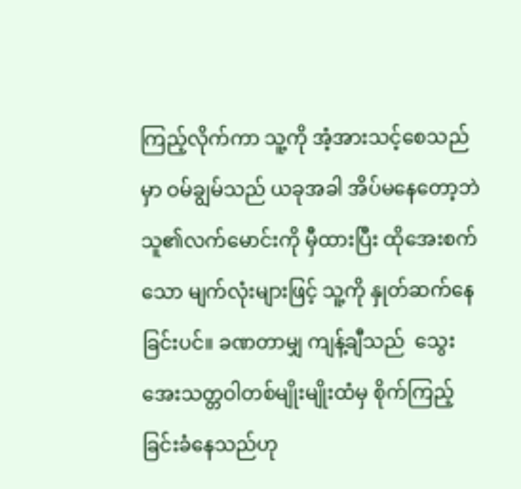ကြည့်လိုက်ကာ သူ့ကို အံ့အားသင့်စေသည်မှာ ဝမ်ချွမ်သည် ယခုအခါ အိပ်မနေတော့ဘဲ သူ၏လက်မောင်းကို မှီထားပြီး ထိုအေးစက်သော မျက်လုံးများဖြင့် သူ့ကို နှုတ်ဆက်နေခြင်းပင်။ ခဏတာမျှ ကျန့်ချီသည်  သွေးအေးသတ္တဝါတစ်မျိုးမျိုးထံမှ စိုက်ကြည့်ခြင်းခံနေသည်ဟု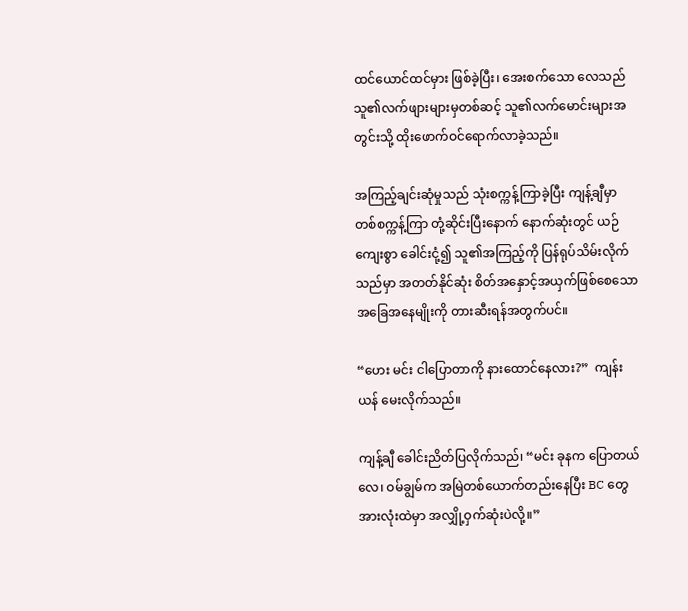ထင်ယောင်ထင်မှား ဖြစ်ခဲ့ပြီး၊ အေးစက်သော လေသည် သူ၏လက်ဖျားများမှတစ်ဆင့် သူ၏လက်မောင်းများအတွင်းသို့ ထိုးဖောက်ဝင်ရောက်လာခဲ့သည်။

အကြည့်ချင်းဆုံမှုသည် သုံးစက္ကန့်ကြာခဲ့ပြီး ကျန့်ချီမှာ တစ်စက္ကန့်ကြာ တုံ့ဆိုင်းပြီးနောက် နောက်ဆုံးတွင် ယဉ်ကျေးစွာ ခေါင်းငုံ့၍ သူ၏အကြည့်ကို ပြန်ရုပ်သိမ်းလိုက်သည်မှာ အတတ်နိုင်ဆုံး စိတ်အနှောင့်အယှက်ဖြစ်စေသော အခြေအနေမျိုးကို တားဆီးရန်အတွက်ပင်။

“ဟေး မင်း ငါပြောတာကို နားထောင်နေလား?”  ကျန်းယန် မေးလိုက်သည်။

ကျန့်ချီ ခေါင်းညိတ်ပြလိုက်သည်၊ “မင်း ခုနက ပြောတယ်လေ၊ ဝမ်ချွမ်က အမြဲတစ်ယောက်တည်းနေပြီး BC တွေအားလုံးထဲမှာ အလျှို့ဝှက်ဆုံးပဲလို့။”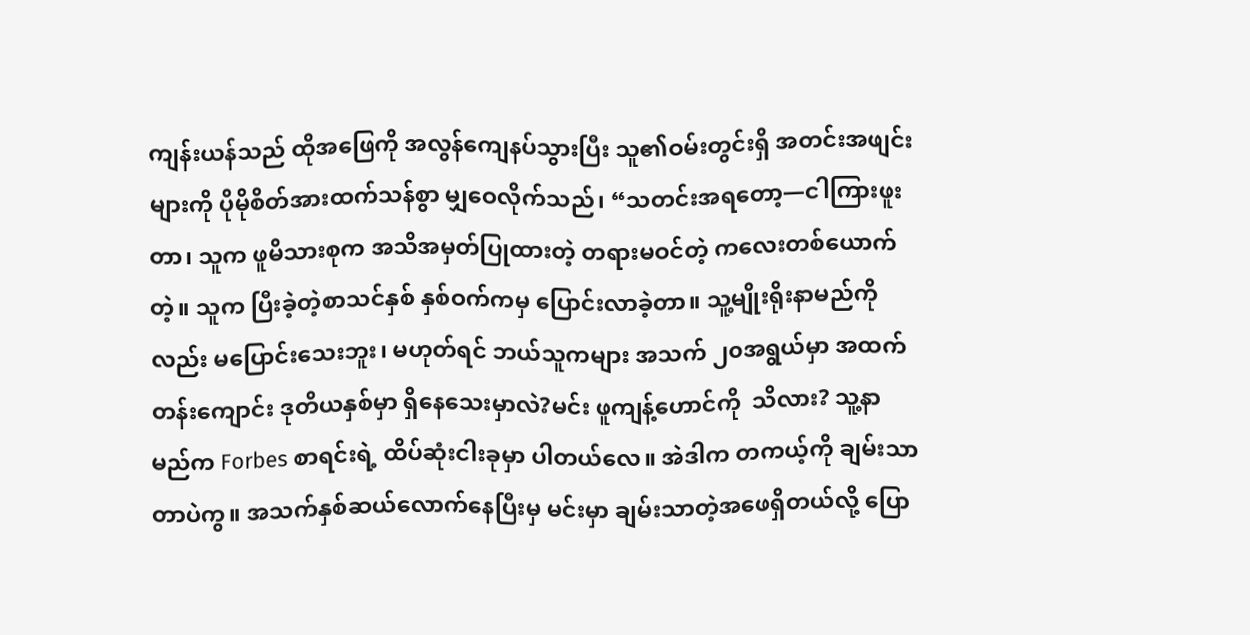ကျန်းယန်သည် ထိုအဖြေကို အလွန်ကျေနပ်သွားပြီး သူ၏ဝမ်းတွင်းရှိ အတင်းအဖျင်းများကို ပိုမိုစိတ်အားထက်သန်စွာ မျှဝေလိုက်သည်၊ “သတင်းအရတော့—ငါကြားဖူးတာ၊ သူက ဖူမိသားစုက အသိအမှတ်ပြုထားတဲ့ တရားမဝင်တဲ့ ကလေးတစ်ယောက်တဲ့။ သူက ပြီးခဲ့တဲ့စာသင်နှစ် နှစ်ဝက်ကမှ ပြောင်းလာခဲ့တာ။ သူ့မျိုးရိုးနာမည်ကိုလည်း မပြောင်းသေးဘူး၊ မဟုတ်ရင် ဘယ်သူကများ အသက် ၂၀အရွယ်မှာ အထက်တန်းကျောင်း ဒုတိယနှစ်မှာ ရှိနေသေးမှာလဲ?မင်း ဖူကျန့်ဟောင်ကို  သိလား? သူ့နာမည်က Forbes စာရင်းရဲ့ ထိပ်ဆုံးငါးခုမှာ ပါတယ်‌လေ။ အဲဒါက တကယ့်ကို ချမ်းသာတာပဲကွ။ အသက်နှစ်ဆယ်လောက်နေပြီးမှ မင်းမှာ ချမ်းသာတဲ့အဖေရှိတယ်လို့ ပြော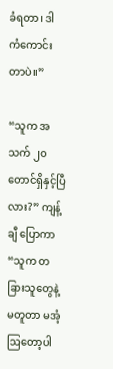ခံရတာ၊ ဒါ ကံကောင်းတာပဲ။”

“သူက အသက် ၂၀ တောင်ရှိနှင့်ပြီလား?” ကျန့်ချီ ပြောကာ “သူက တခြားသူတွေနဲ့ မတူတာ မအံ့ဩတော့ပါ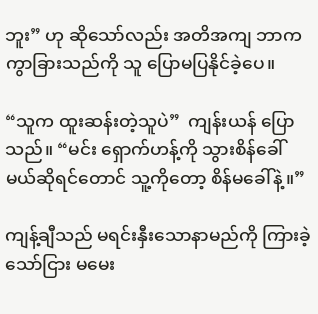ဘူး” ဟု ဆိုသော်လည်း အတိအကျ ဘာက ကွာခြားသည်ကို သူ ပြောမပြနိုင်ခဲ့ပေ။

“သူက ထူးဆန်းတဲ့သူပဲ”  ကျန်းယန် ပြောသည်။ “မင်း ရှောက်ဟန့်ကို သွားစိန်ခေါ်မယ်ဆိုရင်တောင် သူ့ကိုတော့ စိန်မခေါ်နဲ့။”

ကျန့်ချီသည် မရင်းနှီးသောနာမည်ကို ကြားခဲ့သော်ငြား မမေး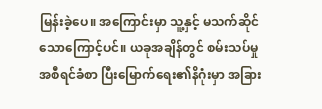မြန်းခဲ့ပေ။ အကြောင်းမှာ သူ့နှင့် မသက်ဆိုင်သောကြောင့်ပင်။ ယခုအချိန်တွင် စမ်းသပ်မှုအစီရင်ခံစာ ပြီးမြောက်ရေး၏နိဂုံးမှာ အခြား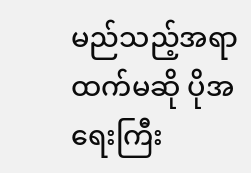မည်သည့်အရာထက်မဆို ပိုအရေးကြီး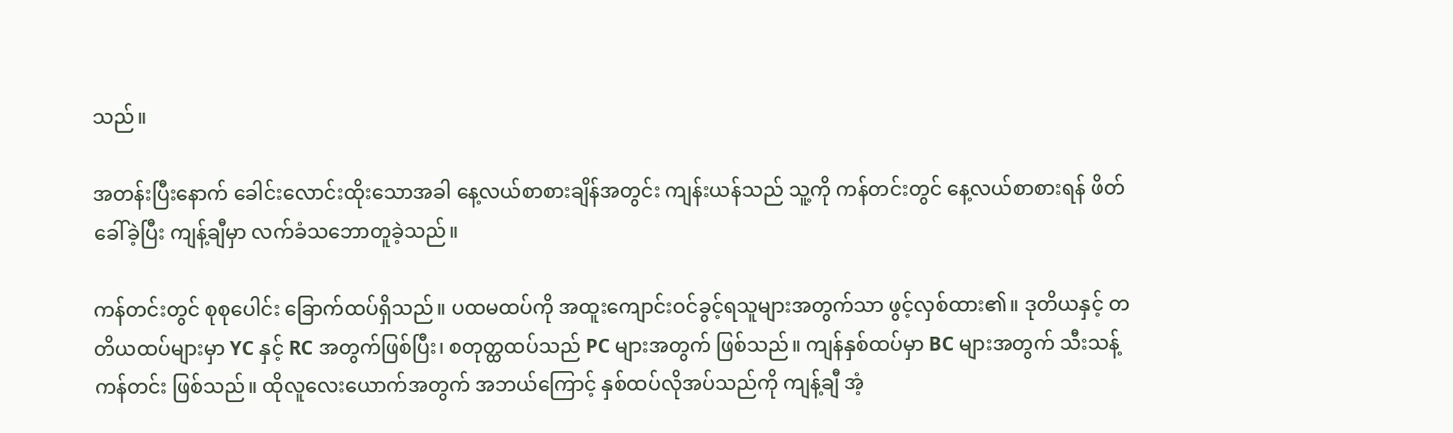သည်။

အတန်းပြီး‌နောက် ခေါင်းလောင်းထိုးသောအခါ နေ့လယ်စာစားချိန်အတွင်း ကျန်းယန်သည် သူ့ကို ကန်တင်းတွင် နေ့လယ်စာစားရန် ဖိတ်ခေါ်ခဲ့ပြီး ကျန့်ချီမှာ လက်ခံသဘောတူခဲ့သည်။

ကန်တင်းတွင် စုစုပေါင်း ခြောက်ထပ်ရှိသည်။ ပထမထပ်ကို အထူးကျောင်းဝင်ခွင့်ရသူများအတွက်သာ ဖွင့်လှစ်ထား၏။ ဒုတိယနှင့် တတိယထပ်များမှာ YC နှင့် RC အတွက်ဖြစ်ပြီး၊ စတုတ္ထထပ်သည် PC များအတွက် ဖြစ်သည်။ ကျန်နှစ်ထပ်မှာ BC များအတွက် သီးသန့်ကန်တင်း ဖြစ်သည်။ ထိုလူလေးယောက်အတွက် အဘယ်ကြောင့် နှစ်ထပ်လိုအပ်သည်ကို ကျန့်ချီ အံ့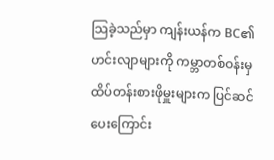သြခဲ့သည်မှာ ကျန်းယန်က BC၏ဟင်းလျာများကို ကမ္ဘာတစ်ဝန်းမှ ထိပ်တန်းစားဖိုမှူးများက ပြင်ဆင်ပေးကြောင်း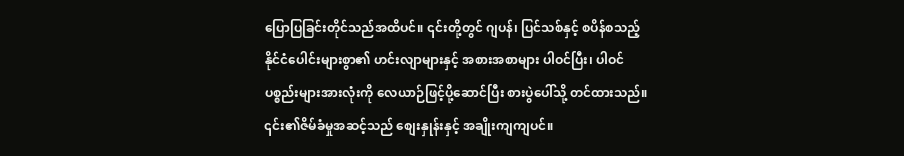ပြောပြခြင်းတိုင်သည်အထိပင်။ ၎င်းတို့တွင် ဂျပန်၊ ပြင်သစ်နှင့် စပိန်စသည့် နိုင်ငံပေါင်းများစွာ၏ ဟင်းလျာများနှင့် အစားအစာများ ပါဝင်ပြီး၊ ပါဝင်ပစ္စည်းများအားလုံးကို လေယာဉ်ဖြင့်ပို့ဆောင်ပြီး စားပွဲပေါ်သို့ တင်ထားသည်။ ၎င်း၏ဇိမ်ခံမှုအဆင့်သည် စျေးနှုန်းနှင့် အချိုးကျကျပင်။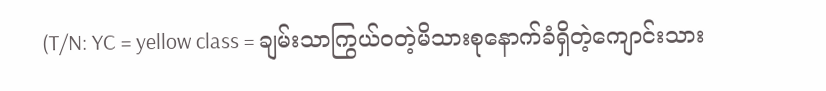(T/N: YC = yellow class = ချမ်းသာကြွယ်ဝတဲ့မိသားစုနောက်ခံရှိတဲ့ကျောင်းသား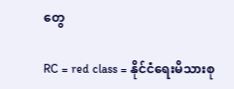တွေ

RC = red class = နိုင်ငံရေးမိသားစု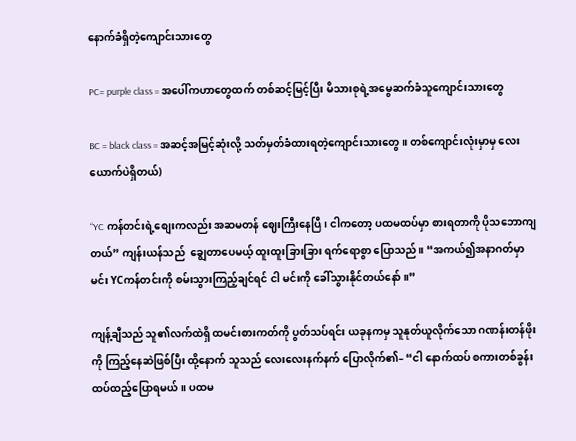နောက်ခံရှိတဲ့ကျောင်းသားတွေ

PC= purple class = အပေါ်ကဟာတွေထက် တစ်ဆင့်မြင့်ပြီး မိသားစုရဲ့အမွေဆက်ခံသူကျောင်းသားတွေ

BC = black class = အဆင့်အမြင့်ဆုံးလို့ သတ်မှတ်ခံထားရတဲ့ကျောင်းသားတွေ ။ တစ်ကျောင်းလုံးမှာမှ လေးယောက်ပဲရှိတယ်)

“YC ကန်တင်းရဲ့စျေးကလည်း အဆမတန် ဈေးကြီးနေပြီ၊ ငါကတော့ ပထမထပ်မှာ စားရတာကို ပိုသဘောကျတယ်” ကျန်းယန်သည်  ချွေတာပေမယ့် ထူးထူးခြားခြား ရက်ရောစွာ ပြောသည်။ “အကယ်၍အနာဂတ်မှာ မင်း YCကန်တင်းကို စမ်းသွားကြည့်ချင်ရင် ငါ မင်းကို ခေါ်သွားနိုင်တယ်‌နော်။”

ကျန့်ချီသည် သူ၏လက်ထဲရှိ ထမင်းစားကတ်ကို ပွတ်သပ်ရင်း ယခုနကမှ သူနုတ်ယူလိုက်သော ဂဏန်းတန်ဖိုးကို ကြည့်နေဆဲဖြစ်ပြီး ထို့နောက် သူသည် လေးလေးနက်နက် ပြောလိုက်၏– “ငါ နောက်ထပ် စကားတစ်ခွန်း ထပ်ထည့်‌ပြောရမယ်။ ပထမ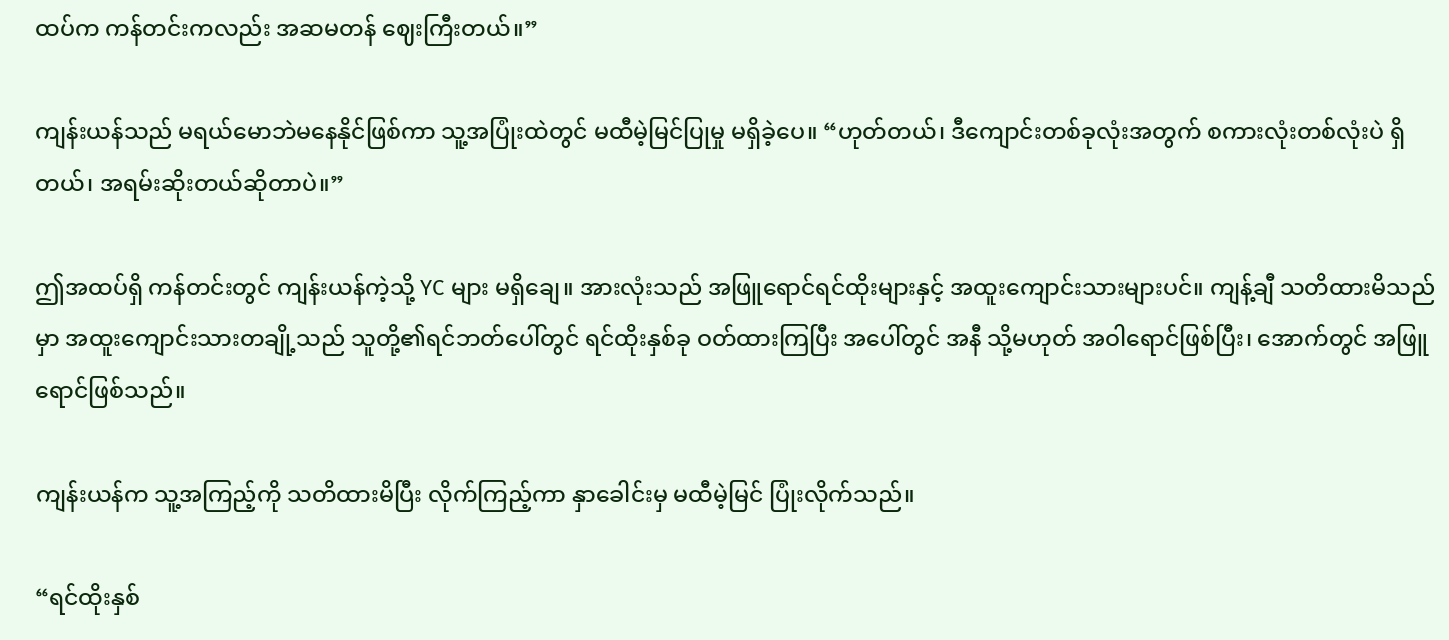ထပ်က ကန်တင်းကလည်း အဆမတန် ဈေးကြီးတယ်။”

ကျန်းယန်သည် မရယ်မောဘဲမနေနိုင်ဖြစ်ကာ သူ့အပြုံးထဲတွင် မထီမဲ့မြင်ပြုမှု မရှိခဲ့ပေ။ “ဟုတ်တယ်၊ ဒီကျောင်းတစ်ခုလုံးအတွက် စကားလုံးတစ်လုံးပဲ ရှိတယ်၊ အရမ်းဆိုးတယ်ဆိုတာပဲ။”

ဤအထပ်ရှိ ကန်တင်းတွင် ကျန်းယန်ကဲ့သို့ YC များ မရှိ‌ချေ။ အားလုံးသည် အဖြူရောင်ရင်ထိုးများနှင့် အထူးကျောင်းသားများပင်။ ကျန့်ချီ သတိထားမိသည်မှာ အထူးကျောင်းသားတချို့သည် သူတို့၏ရင်ဘတ်ပေါ်တွင် ရင်ထိုးနှစ်ခု ဝတ်ထားကြပြီး အပေါ်တွင် အနီ သို့မဟုတ် အဝါရောင်ဖြစ်ပြီး၊ အောက်တွင် အဖြူရောင်ဖြစ်သည်။

ကျန်းယန်က သူ့အကြည့်ကို သတိထားမိပြီး လိုက်ကြည့်ကာ နှာခေါင်းမှ မထီမဲ့မြင် ပြုံးလိုက်သည်။

“ရင်ထိုးနှစ်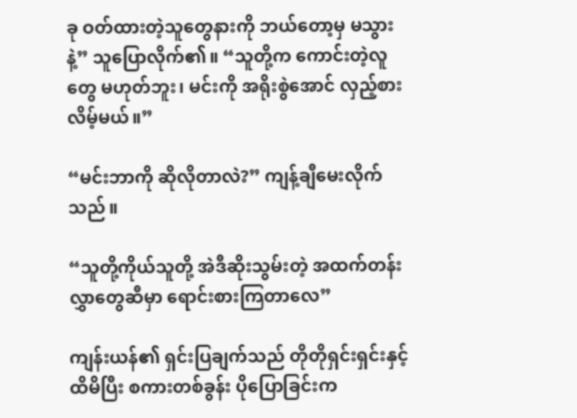ခု ဝတ်ထားတဲ့သူတွေနားကို ဘယ်တော့မှ မသွားနဲ့” သူ‌ပြောလိုက်၏။ “သူတို့က ကောင်းတဲ့လူတွေ မဟုတ်ဘူး၊ မင်းကို အရိုးစွဲအောင် လှည့်စားလိမ့်မယ်။”

“မင်းဘာကို ဆိုလိုတာလဲ?” ကျန့်ချီမေးလိုက်သည်။

“သူတို့ကိုယ်သူတို့ အဲဒီဆိုးသွမ်းတဲ့ အထက်တန်းလွှာတွေဆီမှာ ရောင်းစားကြတာလေ”

ကျန်းယန်၏ ရှင်းပြချက်သည် တိုတိုရှင်းရှင်းနှင့် ထိမိပြီး စကားတစ်ခွန်း ပိုပြောခြင်းက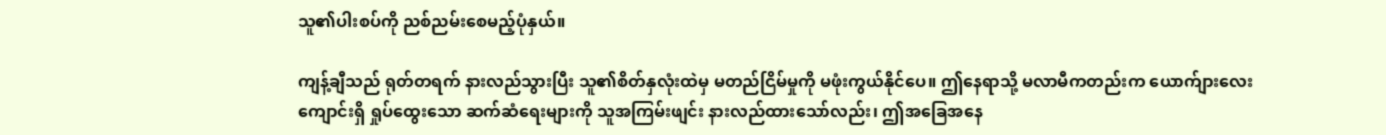သူ၏ပါးစပ်ကို ညစ်ညမ်းစေမည့်ပုံနှယ်။

ကျန့်ချီသည် ရုတ်တရက် နားလည်သွားပြီး သူ၏စိတ်နှလုံးထဲမှ မတည်ငြိမ်မှုကို မဖုံးကွယ်နိုင်ပေ။ ဤနေရာသို့ မလာမီကတည်းက ယောက်ျားလေးကျောင်းရှိ ရှုပ်ထွေးသော ဆက်ဆံရေးများကို သူအကြမ်းဖျင်း နားလည်ထားသော်လည်း၊ ဤအခြေအနေ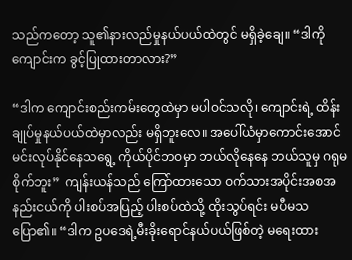သည်ကတော့ သူ၏နားလည်မှုနယ်ပယ်ထဲတွင် မရှိခဲ့‌ချေ။ “ဒါကို ကျောင်းက ခွင့်ပြုထားတာလား?”

“ဒါက ကျောင်းစည်းကမ်းတွေထဲမှာ မပါဝင်သလို၊ ကျောင်းရဲ့ ထိန်းချုပ်မှုနယ်ပယ်ထဲမှာလည်း မရှိဘူး‌လေ။ အပေါ်ယံမှာကောင်းအောင် မင်းလုပ်နိုင်နေသရွေ့ ကိုယ်ပိုင်ဘဝမှာ ဘယ်လိုနေနေ ဘယ်သူမှ ဂရုမစိုက်ဘူး”  ကျန်းယန်သည် ကြော်ထားသော ဝက်သားအပိုင်းအစအနည်းငယ်ကို ပါးစပ်အပြည့် ပါးစပ်ထဲသို့ ထိုးသွပ်ရင်း မပီမသပြော၏။ “ဒါက ဥပဒေရဲ့မီးခိုးရောင်နယ်ပယ်ဖြစ်တဲ့ မရေးထား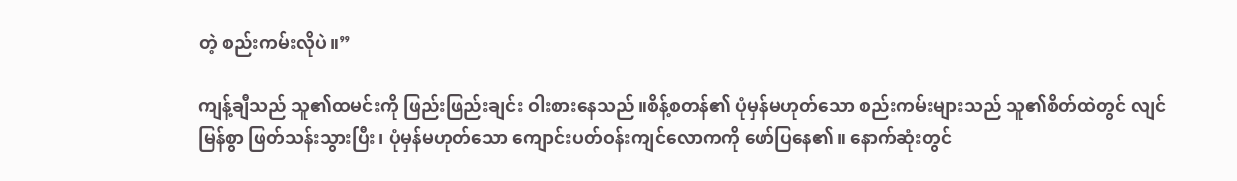တဲ့ စည်းကမ်းလိုပဲ။”

ကျန့်ချီသည် သူ၏ထမင်းကို ဖြည်းဖြည်းချင်း ဝါးစားနေသည်။စိန့်စတန်၏ ပုံမှန်မဟုတ်သော စည်းကမ်းများသည် သူ၏စိတ်ထဲတွင် လျင်မြန်စွာ ဖြတ်သန်းသွားပြီး၊ ပုံမှန်မဟုတ်သော ကျောင်းပတ်ဝန်းကျင်လောကကို ဖော်ပြနေ၏။ နောက်ဆုံးတွင်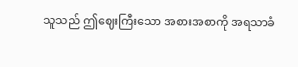သူသည် ဤဈေးကြီးသော အစားအစာကို အရသာခံ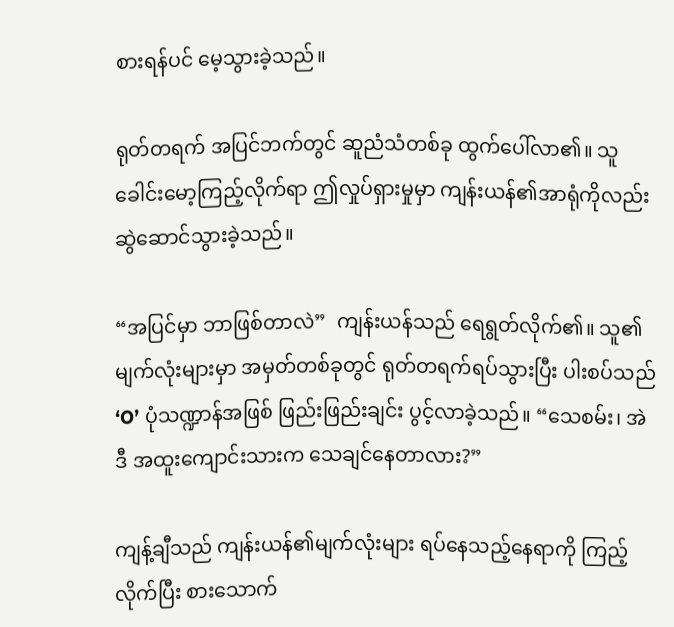စားရန်ပင် မေ့သွားခဲ့သည်။

ရုတ်တရက် အပြင်ဘက်တွင် ဆူညံသံတစ်ခု ထွက်ပေါ်လာ၏။ သူ ခေါင်းမော့ကြည့်လိုက်ရာ ဤလှုပ်ရှားမှုမှာ ကျန်းယန်၏အာရုံကိုလည်း ဆွဲဆောင်သွားခဲ့သည်။

“အပြင်မှာ ဘာဖြစ်တာလဲ”  ကျန်းယန်သည် ရေရွတ်လိုက်၏။ သူ၏မျက်လုံးများမှာ အမှတ်တစ်ခုတွင် ရုတ်တရက်ရပ်သွားပြီး ပါးစပ်သည် ‘O’ ပုံသဏ္ဍာန်အဖြစ် ဖြည်းဖြည်းချင်း ပွင့်လာခဲ့သည်။ “သေစမ်း၊ အဲဒီ အထူးကျောင်းသားက သေချင်နေတာလား?”

ကျန့်ချီသည် ကျန်းယန်၏မျက်လုံးများ ရပ်နေသည့်နေရာကို ကြည့်လိုက်ပြီး စားသောက်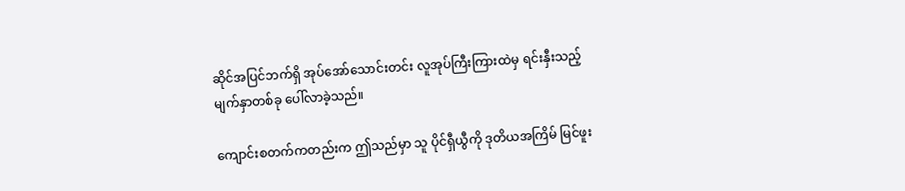ဆိုင်အပြင်ဘက်ရှိ အုပ်အော်သောင်းတင်း လူအုပ်ကြီးကြားထဲမှ ရင်းနှီးသည့်မျက်နှာတစ်ခု ပေါ်လာခဲ့သည်။

ကျောင်းစတက်ကတည်းက ဤသည်မှာ သူ ပိုင်ရှီယွီကို ဒုတိယအကြိမ် မြင်ဖူး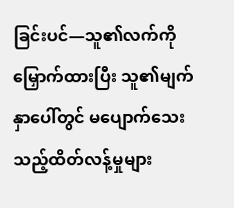ခြင်းပင်—သူ၏လက်ကို မြှောက်ထားပြီး သူ၏မျက်နှာပေါ်တွင် မပျောက်သေးသည့်ထိတ်လန့်မှုများ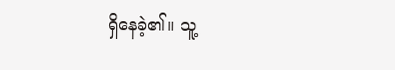ရှိ‌နေခဲ့၏။ သူ့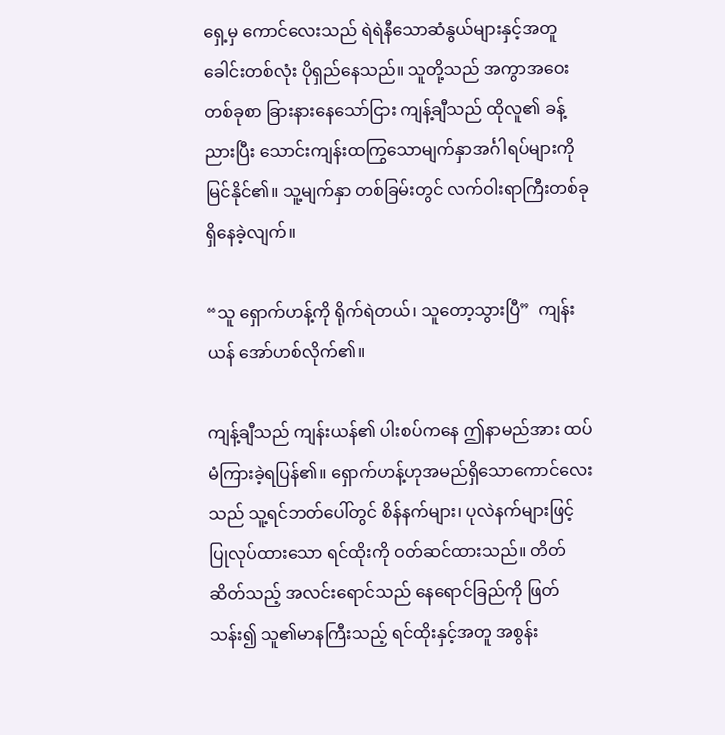ရှေ့မှ ကောင်လေးသည် ရဲရဲနီသောဆံနွယ်များနှင့်အတူ ခေါင်းတစ်လုံး ပိုရှည်‌နေသည်။ သူတို့သည် အကွာအဝေးတစ်ခုစာ ခြားနားနေသော်ငြား ကျန့်ချီသည် ထိုလူ၏ ခန့်ညားပြီး သောင်းကျန်းထကြွသောမျက်နှာအင်္ဂါရပ်များကို မြင်နိုင်၏။ သူ့မျက်နှာ တစ်ခြမ်းတွင် လက်ဝါးရာကြီးတစ်ခု ရှိနေခဲ့လျက်။

“သူ ရှောက်ဟန့်ကို ရိုက်ရဲတယ်၊ သူတော့သွားပြီ”  ကျန်းယန် အော်ဟစ်လိုက်၏။

ကျန့်ချီသည် ကျန်းယန်၏ ပါးစပ်ကနေ ဤနာမည်အား ထပ်မံကြားခဲ့ရပြန်၏။ ရှောက်ဟန့်ဟုအမည်ရှိသောကောင်လေးသည် သူ့ရင်ဘတ်ပေါ်တွင် စိန်နက်များ၊ ပုလဲနက်များဖြင့်  ပြုလုပ်ထားသော ရင်ထိုးကို ဝတ်ဆင်ထားသည်။ တိတ်ဆိတ်သည့် အလင်းရောင်သည် နေရောင်ခြည်ကို ဖြတ်သန်း၍ သူ၏မာနကြီးသည့် ရင်ထိုးနှင့်အတူ အစွန်း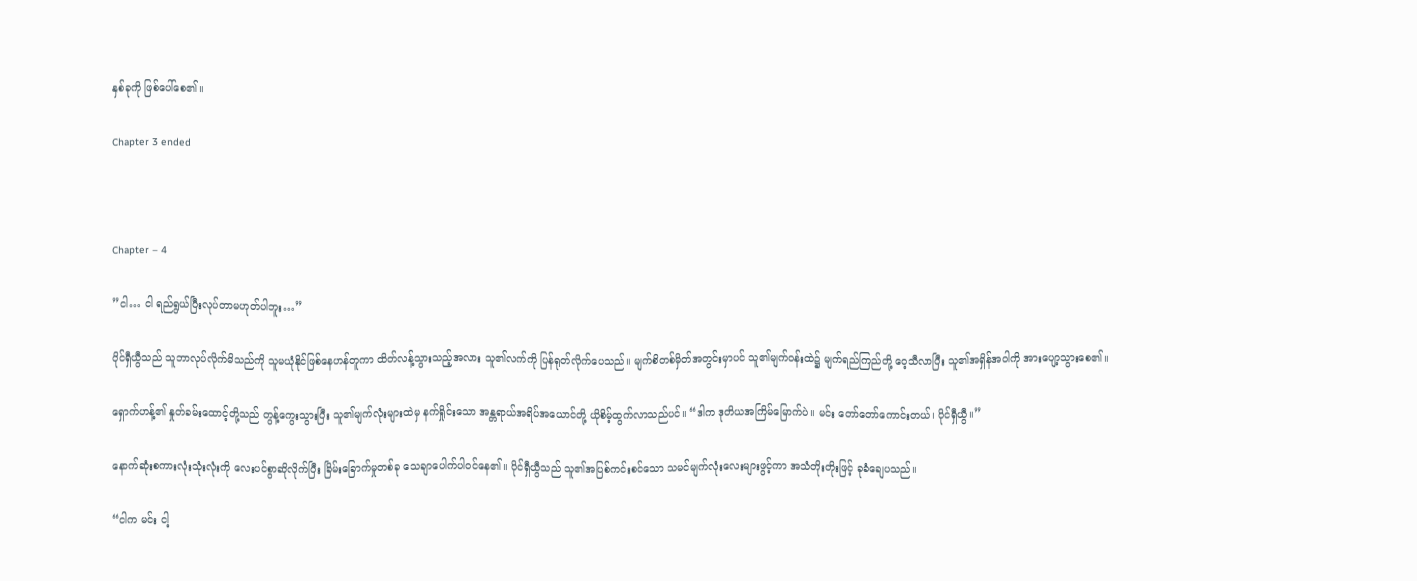နှစ်ခုကို ဖြစ်ပေါ်စေ၏။

Chapter 3 ended



Chapter – 4

”ငါ… ငါ ရည်ရွယ်ပြီးလုပ်တာမဟုတ်ပါဘူး…”

ပိုင်ရှီယွီသည် သူဘာလုပ်လိုက်မိသည်ကို သူမယုံနိုင်ဖြစ်နေဟန်တူကာ ထိတ်လန့်သွားသည့်အလား သူ၏လက်ကို ပြန်ရုတ်လိုက်ပေသည်။ မျက်စိတစ်မှိတ်အတွင်းမှာပင် သူ၏မျက်ဝန်းထဲ၌ မျက်ရည်ကြည်တို့ ဝေ့သီလာပြီး သူ၏အရှိန်အဝါကို အားပျော့သွားစေ၏။

ရှောက်ဟန့်၏ နှုတ်ခမ်းထောင့်တို့သည် တွန့်ကွေးသွားပြီး သူ၏မျက်လုံးများထဲမှ နက်ရှိုင်းသော အန္တရာယ်အရိပ်အယောင်တို့ ယိုစိမ့်ထွက်လာသည်ပင်။ “ဒါက ဒုတိယအကြိမ်မြောက်ပဲ။ မင်း တော်တော်ကောင်းတယ်၊ ပိုင်ရှီယွီ။”

နောက်ဆုံးစကားလုံးသုံးလုံးကို လေးပင်စွာဆိုလိုက်ပြီး ခြိမ်းခြောက်မှုတစ်ခု သေချာပေါက်ပါဝင်နေ၏။ ပိုင်ရှီယွီသည် သူ၏အပြစ်ကင်းစင်သော သမင်မျက်လုံးလေးများဖွင့်ကာ အသံတိုးတိုးဖြင့် ခုခံချေပသည်။

“ငါက မင်း ငါ့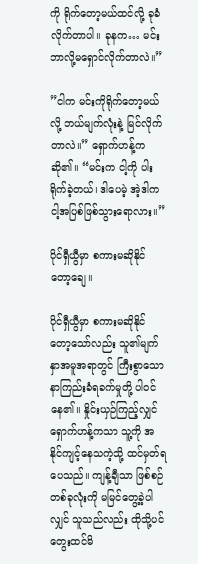ကို ရိုက်တော့မယ်ထင်လို့ ခုခံလိုက်တာပါ။ ခုနက… မင်း ဘာလို့မရှောင်လိုက်တာလဲ။”

”ငါက မင်းကိုရိုက်တော့မယ်လို့ ဘယ်မျက်လုံးနဲ့ မြင်လိုက်တာလဲ။” ရှောက်ဟန့်ကဆို၏။ “မင်းက ငါ့ကို ပါးရိုက်ခဲ့တယ်၊ ဒါပေမဲ့ အဲ့ဒါက ငါ့အပြစ်ဖြစ်သွားရောလား။”

ပိုင်ရှီယွီမှာ စကားမဆိုနိုင်တော့ချေ။

ပိုင်ရှီယွီမှာ စကားမဆိုနိုင်တော့သော်လည်း သူ၏မျက်နှာအမူအရာတွင် ကြီးစွာသော နာကြည်းခံရခက်မှုတို့ ပါဝင်နေ၏။ နှိုင်းယှဉ်ကြည့်လျှင် ရှောက်ဟန့်ကသာ သူ့ကို အနိုင်ကျင့်နေသကဲ့သို့ ထင်မှတ်ရပေသည်။ ကျန့်ချီသာ ဖြစ်စဉ်တစ်ခုလုံးကို မမြင်တွေ့ခဲ့ပါလျှင် သူသည်လည်း ထိုသို့ပင် တွေးထင်မိ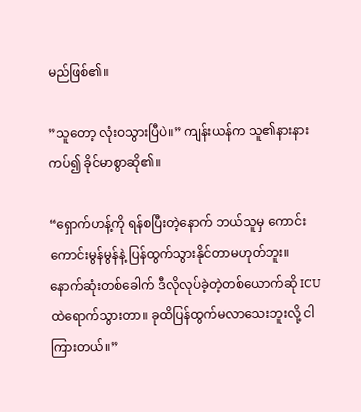မည်ဖြစ်၏။

”သူတော့ လုံးဝသွားပြီပဲ။” ကျန်းယန်က သူ၏နားနားကပ်၍ ခိုင်မာစွာဆို၏။

“ရှောက်ဟန့်ကို ရန်စပြီးတဲ့နောက် ဘယ်သူမှ ကောင်းကောင်းမွန်မွန်နဲ့ ပြန်ထွက်သွားနိုင်တာမဟုတ်ဘူး။ နောက်ဆုံးတစ်ခေါက် ဒီလိုလုပ်ခဲ့တဲ့တစ်ယောက်ဆို ICU ထဲရောက်သွားတာ။ ခုထိပြန်ထွက်မလာသေးဘူးလို့ ငါကြားတယ်။”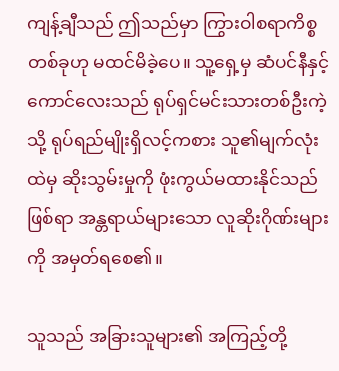ကျန့်ချီသည် ဤသည်မှာ ကြွားဝါစရာကိစ္စတစ်ခုဟု မထင်မိခဲ့ပေ။ သူ့ရှေ့မှ ဆံပင်နီနှင့်ကောင်လေးသည် ရုပ်ရှင်မင်းသားတစ်ဦးကဲ့သို့ ရုပ်ရည်မျိုးရှိလင့်ကစား သူ၏မျက်လုံးထဲမှ ဆိုးသွမ်းမှုကို ဖုံးကွယ်မထားနိုင်သည်ဖြစ်ရာ အန္တရာယ်များသော လူဆိုးဂိုဏ်းများကို အမှတ်ရစေ၏။

သူသည် အခြားသူများ၏ အကြည့်တို့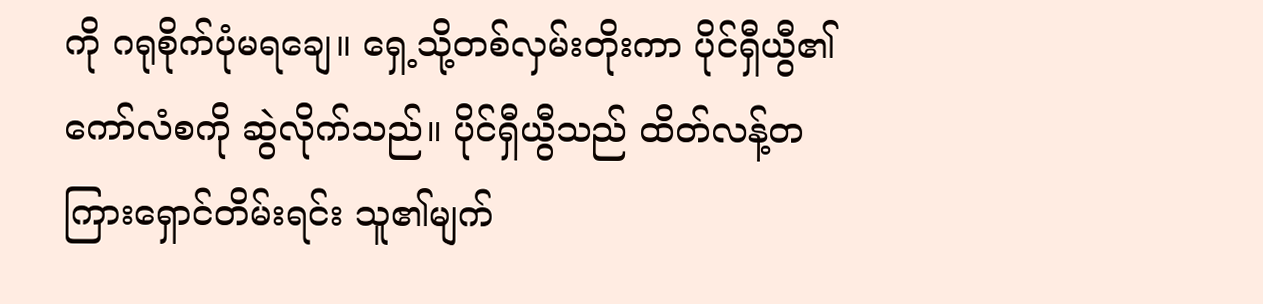ကို ဂရုစိုက်ပုံမရချေ။ ရှေ့သို့တစ်လှမ်းတိုးကာ ပိုင်ရှီယွီ၏ ကော်လံစကို ဆွဲလိုက်သည်။ ပိုင်ရှီယွီသည် ထိတ်လန့်တကြားရှောင်တိမ်းရင်း သူ၏မျက်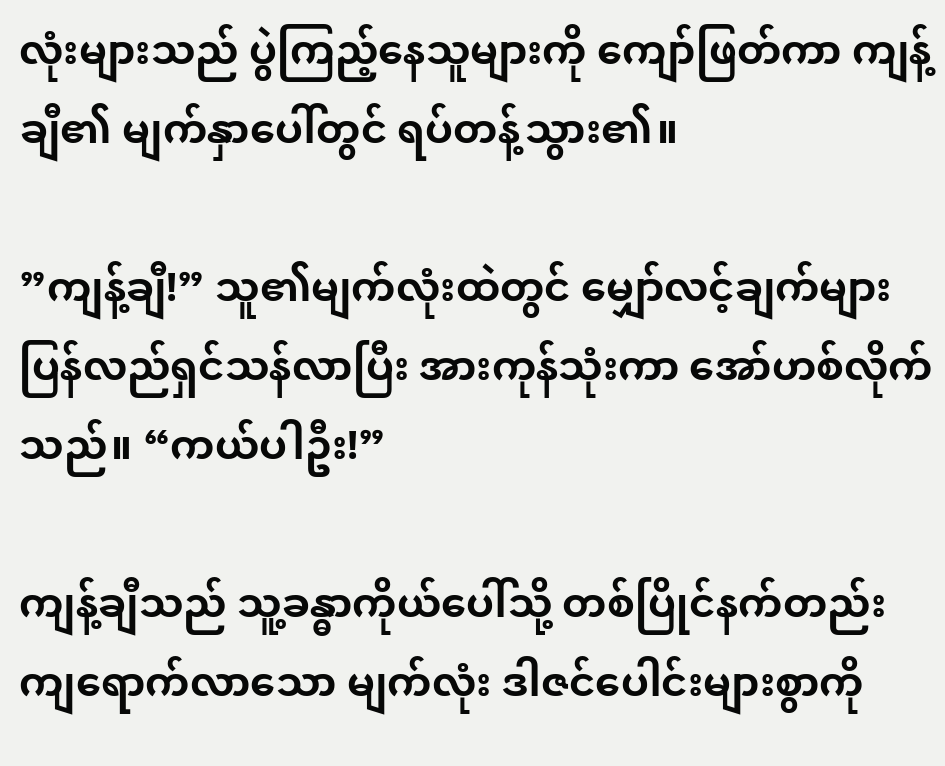လုံးများသည် ပွဲကြည့်နေသူများကို ကျော်ဖြတ်ကာ ကျန့်ချီ၏ မျက်နှာပေါ်တွင် ရပ်တန့်သွား၏။

”ကျန့်ချီ!” သူ၏မျက်လုံးထဲတွင် မျှော်လင့်ချက်များ ပြန်လည်ရှင်သန်လာပြီး အားကုန်သုံးကာ အော်ဟစ်လိုက်သည်။ “ကယ်ပါဦး!”

ကျန့်ချီသည် သူ့ခန္ဓာကိုယ်ပေါ်သို့ တစ်ပြိုင်နက်တည်း ကျရောက်လာသော မျက်လုံး ဒါဇင်ပေါင်းများစွာကို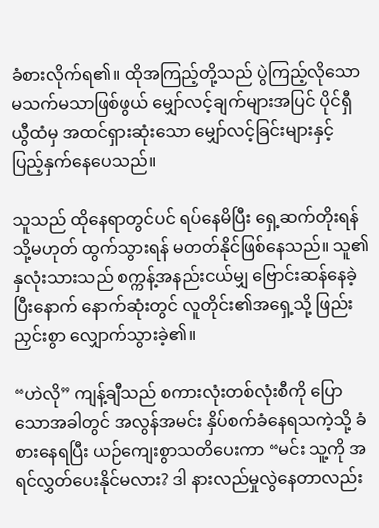ခံစားလိုက်ရ၏။ ထိုအကြည့်တို့သည် ပွဲကြည့်လိုသော မသက်မသာဖြစ်ဖွယ် မျှော်လင့်ချက်များအပြင် ပိုင်ရှီယွီထံမှ အထင်ရှားဆုံးသော မျှော်လင့်ခြင်းများနှင့် ပြည့်နှက်နေပေသည်။

သူသည် ထိုနေရာတွင်ပင် ရပ်နေမိပြီး ရှေ့ဆက်တိုးရန် သို့မဟုတ် ထွက်သွားရန် မတတ်နိုင်ဖြစ်နေသည်။ သူ၏နှလုံးသားသည် စက္ကန့်အနည်းငယ်မျှ ဗြောင်းဆန်နေခဲ့ပြီးနောက် နောက်ဆုံးတွင် လူတိုင်း၏အရှေ့သို့ ဖြည်းညှင်းစွာ လျှောက်သွားခဲ့၏။

“ဟဲလို” ကျန့်ချီသည် စကားလုံးတစ်လုံးစီကို ပြောသောအခါတွင် အလွန်အမင်း နှိပ်စက်ခံနေရသကဲ့သို့ ခံစားနေရပြီး ယဉ်ကျေးစွာသတိပေးကာ “မင်း သူ့ကို အရင်လွှတ်ပေးနိုင်မလား? ဒါ နားလည်မှုလွဲနေတာလည်း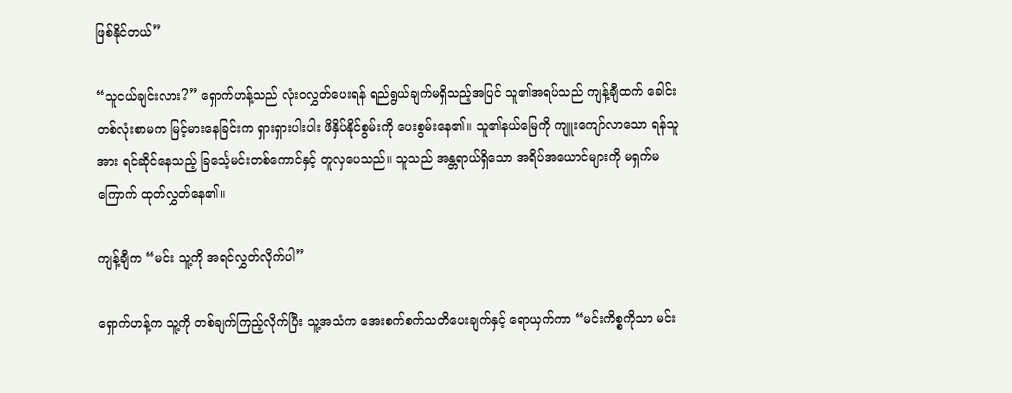ဖြစ်နိုင်တယ်”

“သူငယ်ချင်းလား?” ရှောက်ဟန့်သည် လုံးဝလွှတ်ပေးရန် ရည်ရွယ်ချက်မရှိသည့်အပြင် သူ၏အရပ်သည် ကျန့်ချီထက် ခေါင်းတစ်လုံးစာမက မြင့်မားနေခြင်းက ရှားရှားပါးပါး ဖိနှိပ်နိုင်စွမ်းကို ပေးစွမ်းနေ၏။ သူ၏နယ်မြေကို ကျူးကျော်လာသော ရန်သူအား ရင်ဆိုင်နေသည့် ခြင်္သေ့မင်းတစ်ကောင်နှင့် တူလှပေသည်။ သူသည် အန္တရာယ်ရှိသော အရိပ်အယောင်များကို မရှက်မကြောက် ထုတ်လွှတ်နေ၏။

ကျန့်ချီက “မင်း သူ့ကို အရင်လွှတ်လိုက်ပါ”

ရှောက်ဟန့်က သူ့ကို တစ်ချက်ကြည့်လိုက်ပြီး သူ့အသံက အေးစက်စက်သတိပေးချက်နှင့် ရောယှက်ကာ “မင်းကိစ္စကိုသာ မင်း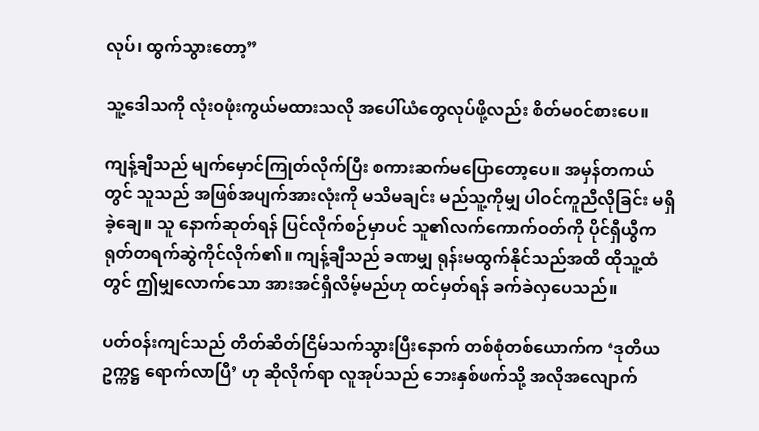လုပ်၊ ထွက်သွားတော့”

သူ့ဒေါသကို လုံး၀ဖုံးကွယ်မထားသလို အပေါ်ယံတွေလုပ်ဖို့လည်း စိတ်မ၀င်စားပေ။

ကျန့်ချီသည် မျက်မှောင်ကြုတ်လိုက်ပြီး စကားဆက်မပြောတော့ပေ။ အမှန်တကယ်တွင် သူသည် အဖြစ်အပျက်အားလုံးကို မသိမချင်း မည်သူ့ကိုမျှ ပါဝင်ကူညီလိုခြင်း မရှိခဲ့ချေ။ သူ နောက်ဆုတ်ရန် ပြင်လိုက်စဉ်မှာပင် သူ၏လက်ကောက်ဝတ်ကို ပိုင်ရှီယွီက ရုတ်တရက်ဆွဲကိုင်လိုက်၏။ ကျန့်ချီသည် ခဏမျှ ရုန်းမထွက်နိုင်သည်အထိ ထိုသူ့ထံတွင် ဤမျှလောက်သော အားအင်ရှိလိမ့်မည်ဟု ထင်မှတ်ရန် ခက်ခဲလှပေသည်။

ပတ်ဝန်းကျင်သည် တိတ်ဆိတ်ငြိမ်သက်သွားပြီးနောက် တစ်စုံတစ်ယောက်က ‘ဒုတိယဥက္ကဋ္ဌ ရောက်လာပြီ’ ဟု ဆိုလိုက်ရာ လူအုပ်သည် ဘေးနှစ်ဖက်သို့ အလိုအလျောက်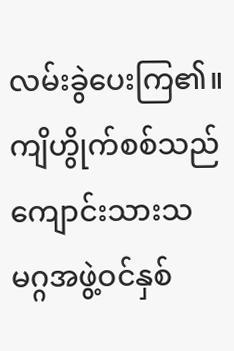လမ်းခွဲပေးကြ၏။ ကျိဟွိုက်စစ်သည် ကျောင်းသားသမဂ္ဂအဖွဲ့ဝင်နှစ်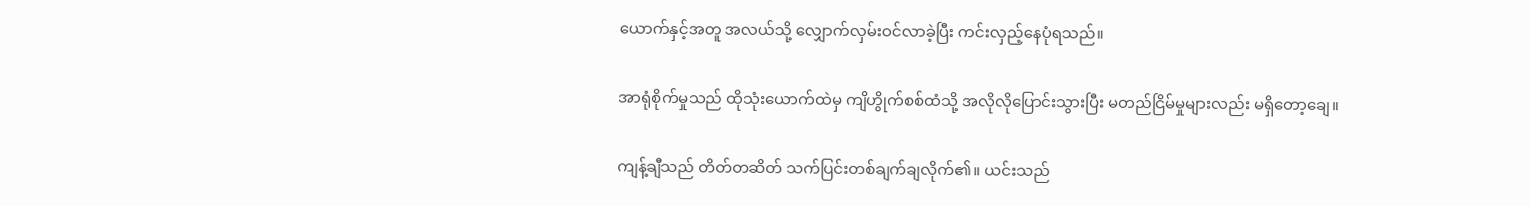ယောက်နှင့်အတူ အလယ်သို့ လျှောက်လှမ်းဝင်လာခဲ့ပြီး ကင်းလှည့်နေပုံရသည်။

အာရုံစိုက်မှုသည် ထိုသုံးယောက်ထဲမှ ကျိဟွိုက်စစ်ထံသို့ အလိုလိုပြောင်းသွားပြီး မတည်ငြိမ်မှုများလည်း မရှိတော့ချေ။

ကျန့်ချီသည် တိတ်တဆိတ် သက်ပြင်းတစ်ချက်ချလိုက်၏။ ယင်းသည်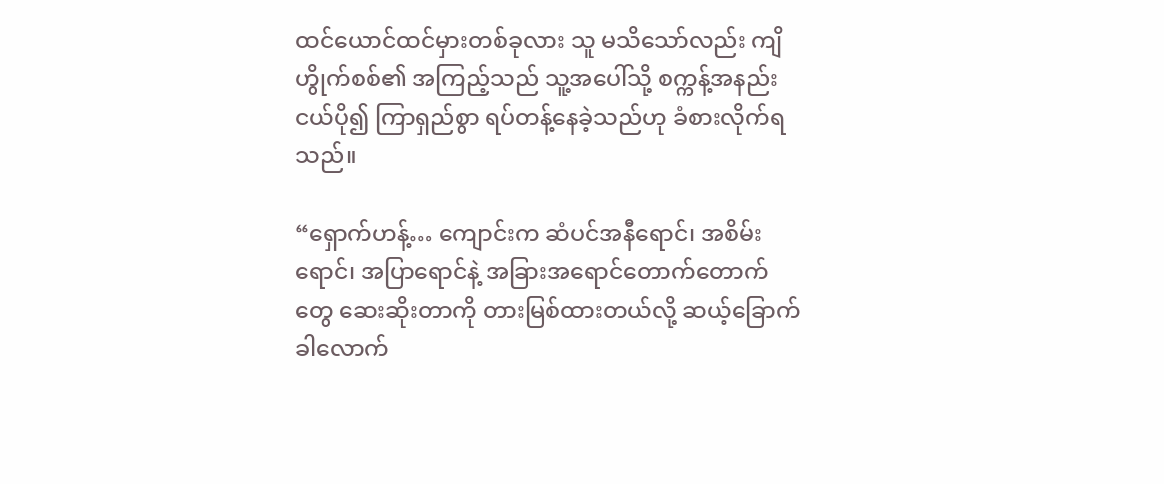ထင်ယောင်ထင်မှားတစ်ခုလား သူ မသိသော်လည်း ကျိဟွိုက်စစ်၏ အကြည့်သည် သူ့အပေါ်သို့ စက္ကန့်အနည်းငယ်ပို၍ ကြာရှည်စွာ ရပ်တန့်နေခဲ့သည်ဟု ခံစားလိုက်ရသည်။

“ရှောက်ဟန့်… ကျောင်းက ဆံပင်အနီရောင်၊ အစိမ်းရောင်၊ အပြာရောင်နဲ့ အခြားအရောင်တောက်တောက်တွေ ဆေးဆိုးတာကို တားမြစ်ထားတယ်လို့ ဆယ့်ခြောက်ခါလောက်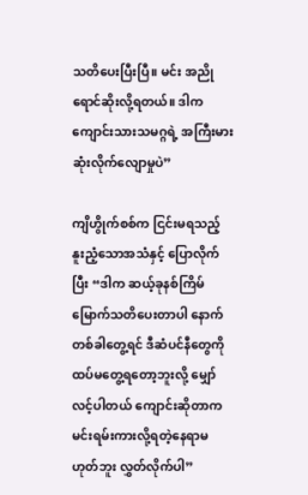သတိပေးပြီးပြီ။ မင်း အညိုရောင်ဆိုးလို့ရတယ်။ ဒါက ကျောင်းသားသမဂ္ဂရဲ့ အကြီးမားဆုံးလိုက်လျောမှုပဲ”

ကျိဟွိုက်စစ်က ငြင်းမရသည့် နူးညံ့သောအသံနှင့် ပြောလိုက်ပြီး “ဒါက ဆယ့်ခုနစ်ကြိမ်မြောက်သတိပေးတာပါ နောက်တစ်ခါတွေ့ရင် ဒီဆံပင်နီတွေကို ထပ်မတွေ့ရတော့ဘူးလို့ မျှော်လင့်ပါတယ် ကျောင်းဆိုတာက မင်းရမ်းကားလို့ရတဲ့နေရာမဟုတ်ဘူး လွှတ်လိုက်ပါ”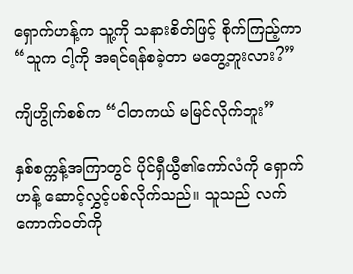ရှောက်ဟန့်က သူ့ကို သနားစိတ်ဖြင့် စိုက်ကြည့်ကာ “သူက ငါ့ကို အရင်ရန်စခဲ့တာ မတွေ့ဘူးလား?”

ကျိဟွိုက်စစ်က “ငါတကယ် မမြင်လိုက်ဘူး”

နှစ်စက္ကန့်အကြာတွင် ပိုင်ရှီယွီ၏ကော်လံကို ရှောက်ဟန့် ဆောင့်လွှင့်ပစ်လိုက်သည်။ သူသည် လက်ကောက်ဝတ်ကို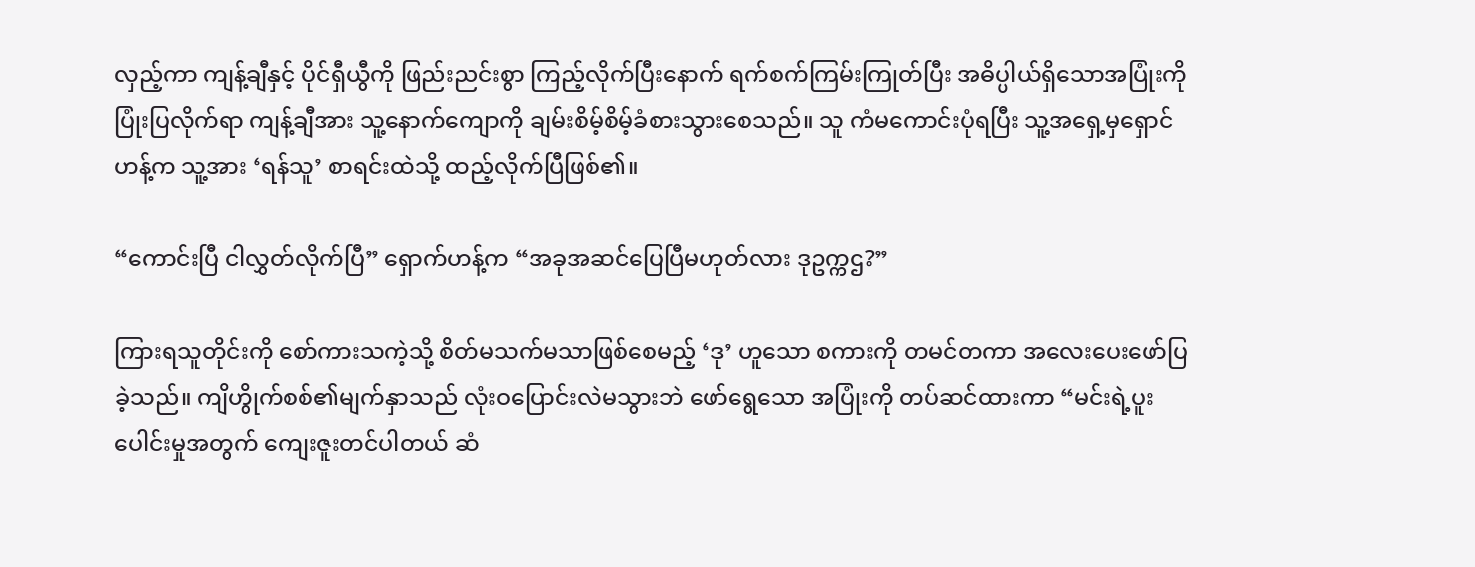လှည့်ကာ ကျန့်ချီနှင့် ပိုင်ရှီယွီကို ဖြည်းညင်းစွာ ကြည့်လိုက်ပြီးနောက် ရက်စက်ကြမ်းကြုတ်ပြီး အဓိပ္ပါယ်ရှိသောအပြုံးကို ပြုံးပြလိုက်ရာ ကျန့်ချီအား သူ့နောက်ကျောကို ချမ်းစိမ့်စိမ့်ခံစားသွားစေသည်။ သူ ကံမကောင်းပုံရပြီး သူ့အရှေ့မှရှောင်ဟန့်က သူ့အား ‘ရန်သူ’ စာရင်းထဲသို့ ထည့်လိုက်ပြီဖြစ်၏။

“ကောင်းပြီ ငါလွှတ်လိုက်ပြီ” ရှောက်ဟန့်က “အခုအဆင်ပြေပြီမဟုတ်လား ဒုဥက္ကဌ?”

ကြားရသူတိုင်းကို စော်ကားသကဲ့သို့ စိတ်မသက်မသာဖြစ်စေမည့် ‘ဒု’ ဟူသော စကားကို တမင်တကာ အလေးပေးဖော်ပြခဲ့သည်။ ကျိဟွိုက်စစ်၏မျက်နှာသည် လုံးဝပြောင်းလဲမသွားဘဲ ဖော်ရွေသော အပြုံးကို တပ်ဆင်ထားကာ “မင်းရဲ့ပူးပေါင်းမှုအတွက် ကျေးဇူးတင်ပါတယ် ဆံ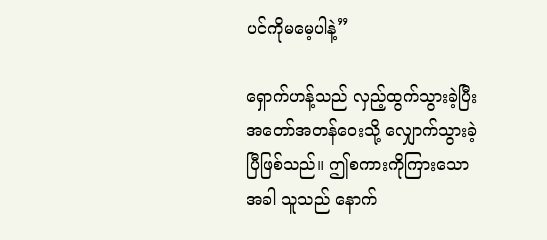ပင်ကိုမမေ့ပါနဲ့”

ရှောက်ဟန့်သည် လှည့်ထွက်သွားခဲ့ပြီး အတော်အတန်ဝေးသို့ လျှောက်သွားခဲ့ပြီဖြစ်သည်။ ဤစကားကိုကြားသောအခါ သူသည် နောက်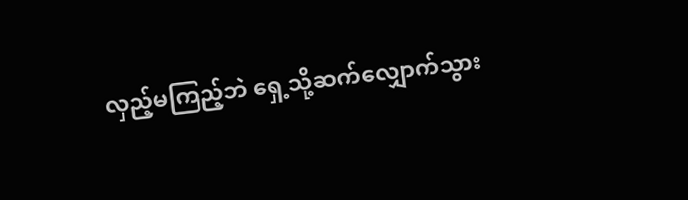လှည့်မကြည့်ဘဲ ရှေ့သို့ဆက်လျှောက်သွား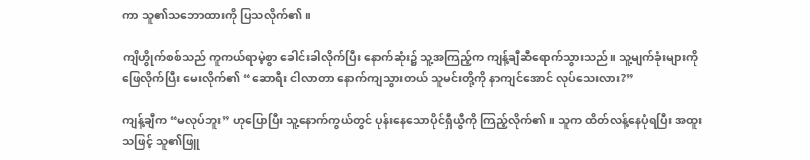ကာ သူ၏သဘောထားကို ပြသလိုက်၏။

ကျိဟွိုက်စစ်သည် ကူကယ်ရာမဲ့စွာ ခေါင်းခါလိုက်ပြီး နောက်ဆုံး၌ သူ့အကြည့်က ကျန့်ချီဆီရောက်သွားသည်။ သူ့မျက်ခုံးများကိုဖြေလိုက်ပြီး မေးလိုက်၏ “ဆောရီး ငါလာတာ နောက်ကျသွားတယ် သူမင်းတို့ကို နာကျင်အောင် လုပ်သေးလား?”

ကျန့်ချီက “မလုပ်ဘူး” ဟုပြောပြီး သူ့နောက်ကွယ်တွင် ပုန်းနေသောပိုင်ရှီယွီကို ကြည့်လိုက်၏။ သူက ထိတ်လန့်နေပုံရပြီး အထူးသဖြင့် သူ၏ဖြူ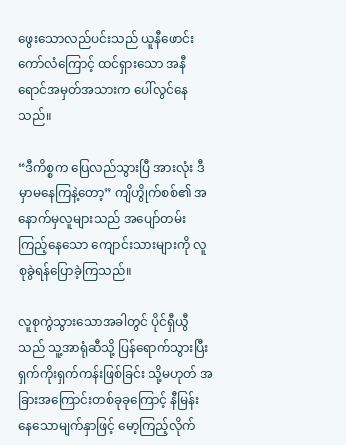ဖွေးသောလည်ပင်းသည် ယူနီဖောင်းကော်လံကြောင့် ထင်ရှားသော အနီရောင်အမှတ်အသားက ပေါ်လွင်နေသည်။

“ဒီကိစ္စက ပြေလည်သွားပြီ အားလုံး ဒီမှာမနေကြနဲ့တော့” ကျိဟွိုက်စစ်၏ အနောက်မှလူများသည် အပျော်တမ်းကြည့်နေသော ကျောင်းသားများကို လူစုခွဲရန်ပြောခဲ့ကြသည်။

လူစုကွဲသွားသောအခါတွင် ပိုင်ရှီယွီသည် သူ့အာရုံဆီသို့ ပြန်ရောက်သွားပြီး ရှက်ကိုးရှက်ကန်းဖြစ်ခြင်း သို့မဟုတ် အခြားအကြောင်းတစ်ခုခုကြောင့် နီမြန်းနေသောမျက်နှာဖြင့် မော့ကြည့်လိုက်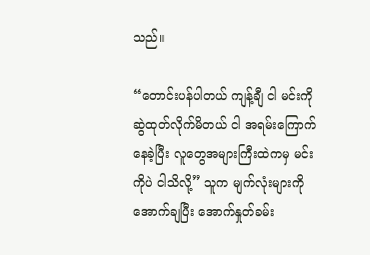သည်။

“တောင်းပန်ပါတယ် ကျန့်ချီ ငါ မင်းကိုဆွဲထုတ်လိုက်မိတယ် ငါ အရမ်းကြောက်နေခဲ့ပြီး လူတွေအများကြီးထဲကမှ မင်းကိုပဲ ငါသိလို့” သူက မျက်လုံးများကိုအောက်ချပြီး အောက်နှုတ်ခမ်း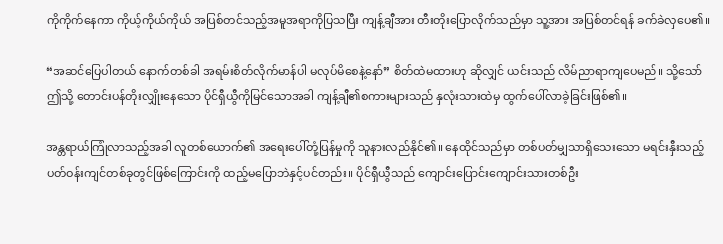ကိုကိုက်နေကာ ကိုယ့်ကိုယ်ကိုယ် အပြစ်တင်သည့်အမူအရာကိုပြသပြီး ကျန့်ချီအား တီးတိုးပြောလိုက်သည်မှာ သူ့အား အပြစ်တင်ရန် ခက်ခဲလှပေ၏။

“အဆင်ပြေပါတယ် နောက်တစ်ခါ အရမ်းစိတ်လိုက်မာန်ပါ မလုပ်မိ‌စေနဲ့နော်” စိတ်ထဲမထားဟု ဆိုလျှင် ယင်းသည် လိမ်ညာရာကျပေမည်။ သို့သော် ဤသို့ တောင်းပန်တိုးလျှိုးနေသော ပိုင်ရှီယွီကိုမြင်သောအခါ ကျန့်ချီ၏စကားများသည် နှလုံးသားထဲမှ ထွက်ပေါ်လာခဲ့ခြင်းဖြစ်၏။

အန္တရာယ်ကြုံလာသည့်အခါ လူတစ်ယောက်၏ အရေးပေါ်တုံ့ပြန်မှုကို သူနားလည်နိုင်၏။ နေထိုင်သည်မှာ တစ်ပတ်မျှသာရှိသေးသော မရင်းနှီးသည့် ပတ်ဝန်းကျင်တစ်ခုတွင်ဖြစ်ကြောင်းကို ထည့်မပြောဘဲနှင့်ပင်တည်း။ ပိုင်ရှီယွီသည် ကျောင်းပြောင်းကျောင်းသားတစ်ဦး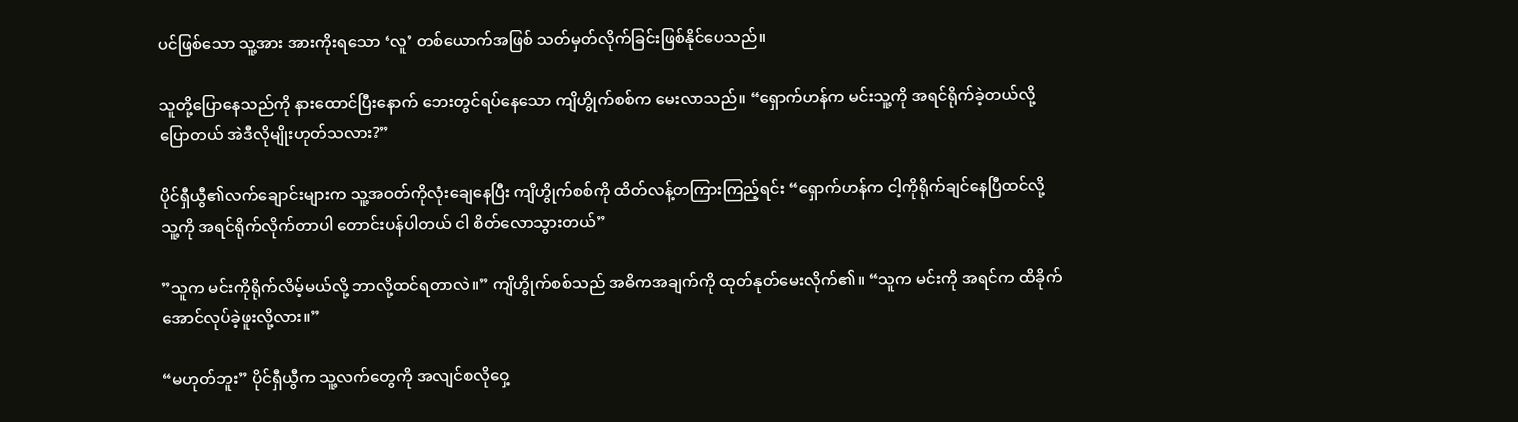ပင်ဖြစ်သော သူ့အား အားကိုးရသော ‘လူ’ တစ်ယောက်အဖြစ် သတ်မှတ်လိုက်ခြင်းဖြစ်နိုင်ပေသည်။

သူတို့ပြောနေသည်ကို နားထောင်ပြီးနောက် ဘေးတွင်ရပ်နေသော ကျိဟွိုက်စစ်က မေးလာသည်။ “ရှောက်ဟန်က မင်းသူ့ကို အရင်ရိုက်ခဲ့တယ်လို့ပြောတယ် အဲဒီလိုမျိုးဟုတ်သလား?”

ပိုင်ရှီယွီ၏လက်ချောင်းများက သူ့အဝတ်ကိုလုံးချေနေပြီး ကျိဟွိုက်စစ်ကို ထိတ်လန့်တကြားကြည့်ရင်း “ရှောက်ဟန်က ငါ့ကိုရိုက်ချင်နေပြီထင်လို့ သူ့ကို အရင်ရိုက်လိုက်တာပါ တောင်းပန်ပါတယ် ငါ စိတ်လောသွားတယ်”

”သူက မင်းကိုရိုက်လိမ့်မယ်လို့ ဘာလို့ထင်ရတာလဲ။” ကျိဟွိုက်စစ်သည် အဓိကအချက်ကို ထုတ်နုတ်မေးလိုက်၏။ “သူက မင်းကို အရင်က ထိခိုက်အောင်လုပ်ခဲ့ဖူးလို့လား။”

“မဟုတ်ဘူး” ပိုင်ရှီယွီက သူ့လက်တွေကို အလျင်စလိုဝှေ့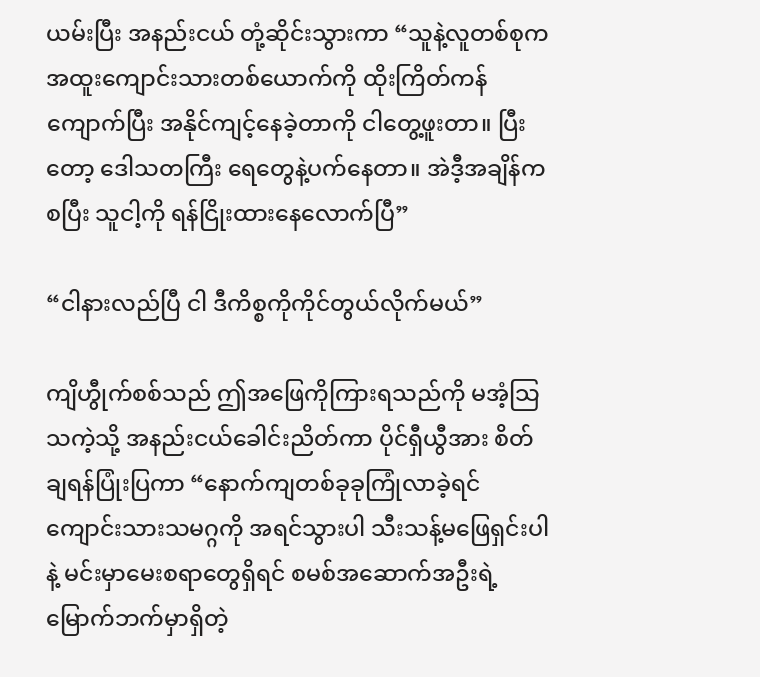ယမ်းပြီး အနည်းငယ် တုံ့ဆိုင်းသွားကာ “သူနဲ့လူတစ်စုက အထူးကျောင်းသားတစ်ယောက်ကို ထိုးကြိတ်ကန်ကျောက်ပြီး အနိုင်ကျင့်နေခဲ့တာကို ငါတွေ့ဖူးတာ။ ပြီးတော့ ဒေါသတကြီး ရေတွေနဲ့ပက်နေတာ။ အဲဒီ့အချိန်ကစပြီး သူငါ့ကို ရန်ငြိုးထားနေလောက်ပြီ”

“ငါနားလည်ပြီ ငါ ဒီကိစ္စကိုကိုင်တွယ်လိုက်မယ်”

ကျိဟွီုက်စစ်သည် ဤအဖြေကိုကြားရသည်ကို မအံ့သြသကဲ့သို့ အနည်းငယ်ခေါင်းညိတ်ကာ ပိုင်ရှီယွီအား စိတ်ချရန်ပြုံးပြကာ “နောက်ကျတစ်ခုခုကြုံလာခဲ့ရင် ကျောင်းသားသမဂ္ဂကို အရင်သွားပါ သီးသန့်မဖြေရှင်းပါနဲ့ မင်းမှာမေးစရာတွေရှိရင် စမစ်အဆောက်အဦးရဲ့ မြောက်ဘက်မှာရှိတဲ့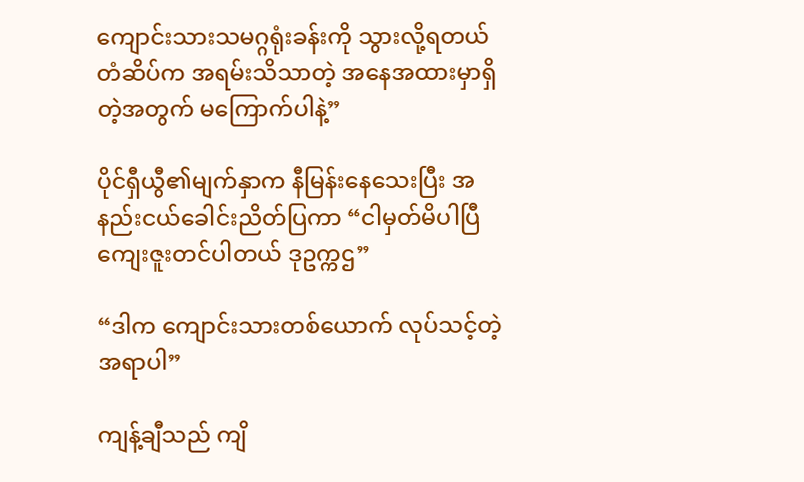ကျောင်းသားသမဂ္ဂရုံးခန်းကို သွားလို့ရတယ် တံဆိပ်က အရမ်းသိသာတဲ့ အနေအထားမှာရှိတဲ့အတွက် မကြောက်ပါနဲ့”

ပိုင်ရှီယွီ၏မျက်နှာက နီမြန်းနေသေးပြီး အနည်းငယ်ခေါင်းညိတ်ပြကာ “ငါမှတ်မိပါပြီ ကျေးဇူးတင်ပါတယ် ဒုဥက္ကဌ”

“ဒါက ကျောင်းသားတစ်ယောက် လုပ်သင့်တဲ့အရာပါ”

ကျန့်ချီသည် ကျိ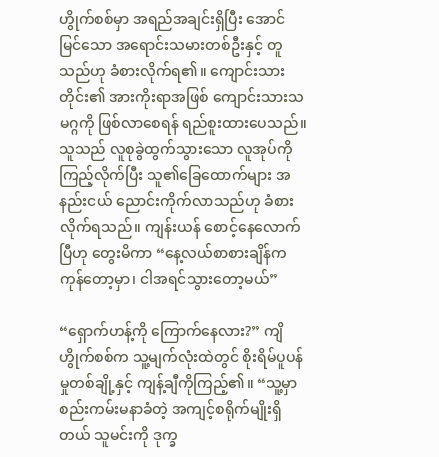ဟွိုက်စစ်မှာ အရည်အချင်းရှိပြီး အောင်မြင်သော အရောင်းသမားတစ်ဦးနှင့် တူသည်ဟု ခံစားလိုက်ရ၏။ ကျောင်းသားတိုင်း၏ အားကိုးရာအဖြစ် ကျောင်းသားသမဂ္ဂကို ဖြစ်လာစေရန် ရည်စူးထားပေသည်။ သူသည် လူစုခွဲထွက်သွားသော လူအုပ်ကို ကြည့်လိုက်ပြီး သူ၏ခြေထောက်များ အနည်းငယ် ညောင်းကိုက်လာသည်ဟု ခံစားလိုက်ရသည်။ ကျန်းယန် စောင့်နေလောက်ပြီဟု တွေးမိကာ “နေ့လယ်စာစားချိန်က ကုန်တော့မှာ၊ ငါအရင်သွားတော့မယ်”

“ရှောက်ဟန့်ကို ကြောက်နေလား?” ကျိဟွိုက်စစ်က သူ့မျက်လုံးထဲတွင် စိုးရိမ်ပူပန်မှုတစ်ချို့နှင့် ကျန့်ချီကိုကြည့်၏။ “သူ့မှာ စည်းကမ်းမနာခံတဲ့ အကျင့်စရိုက်မျိုးရှိတယ် သူမင်းကို ဒုက္ခ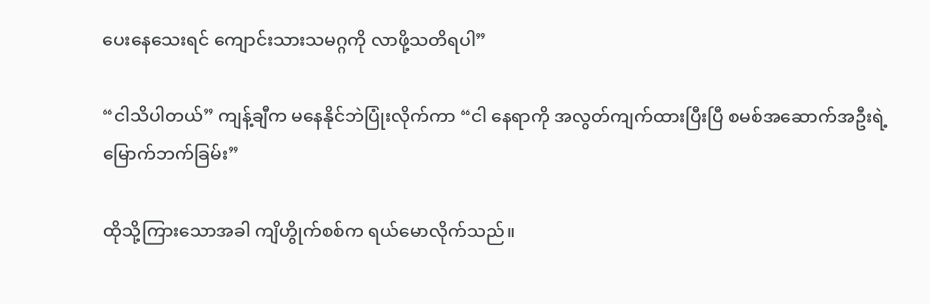ပေးနေသေးရင် ကျောင်းသားသမဂ္ဂကို လာဖို့သတိရပါ”

“ငါသိပါတယ်” ကျန့်ချီက မနေနိုင်ဘဲပြုံးလိုက်ကာ “ငါ နေရာကို အလွတ်ကျက်ထားပြီးပြီ စမစ်အဆောက်အဦးရဲ့မြောက်ဘက်ခြမ်း”

ထိုသို့ကြားသောအခါ ကျိဟွိုက်စစ်က ရယ်မောလိုက်သည်။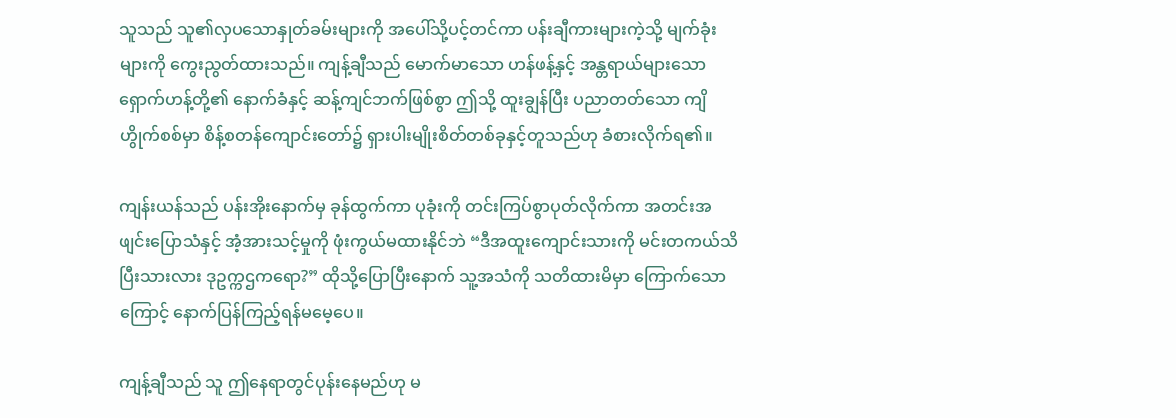သူသည် သူ၏လှပသောနှုတ်ခမ်းများကို အပေါ်သို့ပင့်တင်ကာ ပန်းချီကားများကဲ့သို့ မျက်ခုံးများကို ကွေးညွတ်ထားသည်။ ကျန့်ချီသည် မောက်မာသော ဟန်ဖန့်နှင့် အန္တရာယ်များသော ရှောက်ဟန့်တို့၏ နောက်ခံနှင့် ဆန့်ကျင်ဘက်ဖြစ်စွာ ဤသို့ ထူးချွန်ပြီး ပညာတတ်သော ကျိဟွိုက်စစ်မှာ စိန့်စတန်ကျောင်းတော်၌ ရှားပါးမျိုးစိတ်တစ်ခုနှင့်တူသည်ဟု ခံစားလိုက်ရ၏။

ကျန်းယန်သည် ပန်းအိုးနောက်မှ ခုန်ထွက်ကာ ပုခုံးကို တင်းကြပ်စွာပုတ်လိုက်ကာ အတင်းအဖျင်းပြောသံနှင့် အံ့အားသင့်မှုကို ဖုံးကွယ်မထားနိုင်ဘဲ “ဒီအထူးကျောင်းသားကို မင်းတကယ်သိပြီးသားလား ဒုဥက္ကဌကရော?” ထိုသို့ပြောပြီးနောက် သူ့အသံကို သတိထားမိမှာ ကြောက်သောကြောင့် နောက်ပြန်ကြည့်ရန်မမေ့ပေ။

ကျန့်ချီသည် သူ ဤနေရာတွင်ပုန်းနေမည်ဟု မ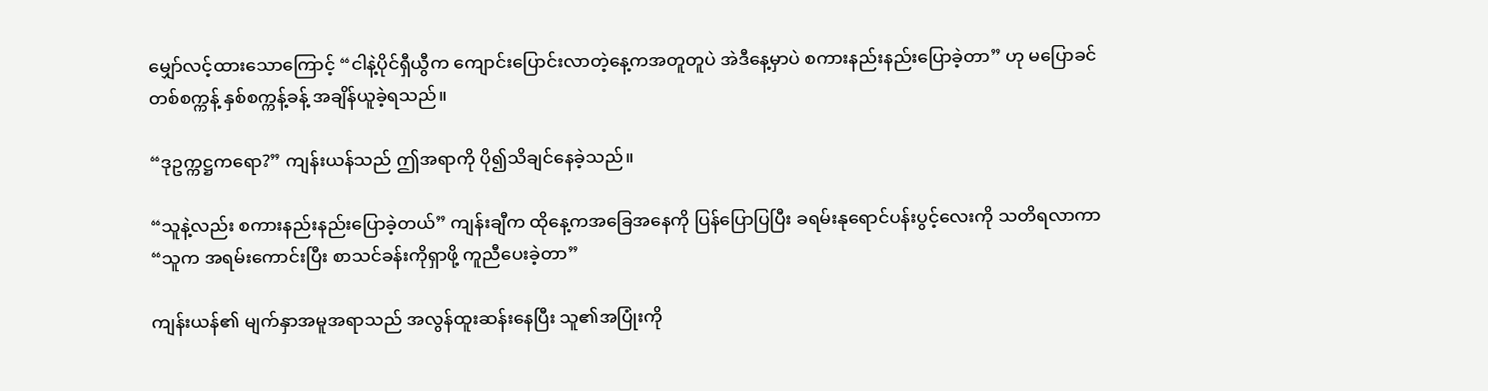မျှော်လင့်ထား‌သောကြောင့် “ငါနဲ့ပိုင်ရှီယွီက ကျောင်းပြောင်းလာတဲ့နေ့ကအတူတူပဲ အဲဒီနေ့မှာပဲ စကားနည်းနည်းပြောခဲ့တာ” ဟု မပြောခင် တစ်စက္ကန့် နှစ်စက္ကန့်ခန့် အချိန်ယူခဲ့ရသည်။

“ဒုဥက္ကဋ္ဌကရော?” ကျန်းယန်သည် ဤအရာကို ပို၍သိချင်နေခဲ့သည်။

“သူနဲ့လည်း စကားနည်းနည်းပြောခဲ့တယ်” ကျန်းချီက ထိုနေ့ကအခြေအနေကို ပြန်ပြောပြပြီး ခရမ်းနုရောင်ပန်းပွင့်လေးကို သတိရလာကာ “သူက အရမ်းကောင်းပြီး စာသင်ခန်းကိုရှာဖို့ ကူညီပေးခဲ့တာ”

ကျန်းယန်၏ မျက်နှာအမူအရာသည် အလွန်ထူးဆန်းနေပြီး သူ၏အပြုံးကို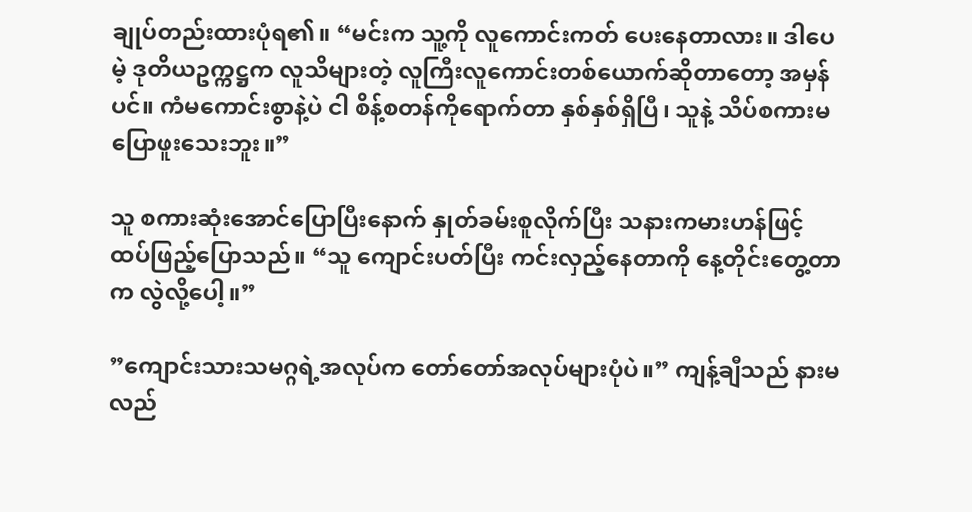ချုပ်တည်းထားပုံရ၏။ “မင်းက သူ့ကို လူကောင်းကတ် ပေးနေတာလား။ ဒါပေမဲ့ ဒုတိယဥက္ကဋ္ဌက လူသိများတဲ့ လူကြီးလူကောင်းတစ်ယောက်ဆိုတာတော့ အမှန်ပင်။ ကံမကောင်းစွာနဲ့ပဲ ငါ စိန့်စတန်ကိုရောက်တာ နှစ်နှစ်ရှိပြီ၊ သူနဲ့ သိပ်စကားမပြောဖူးသေးဘူး။”

သူ စကားဆုံးအောင်ပြောပြီးနောက် နှုတ်ခမ်းစူလိုက်ပြီး သနားကမားဟန်ဖြင့် ထပ်ဖြည့်ပြောသည်။ “သူ ကျောင်းပတ်ပြီး ကင်းလှည့်နေတာကို နေ့တိုင်းတွေ့တာက လွဲလို့ပေါ့။”

”ကျောင်းသားသမဂ္ဂရဲ့အလုပ်က တော်တော်အလုပ်များပုံပဲ။” ကျန့်ချီသည် နားမလည်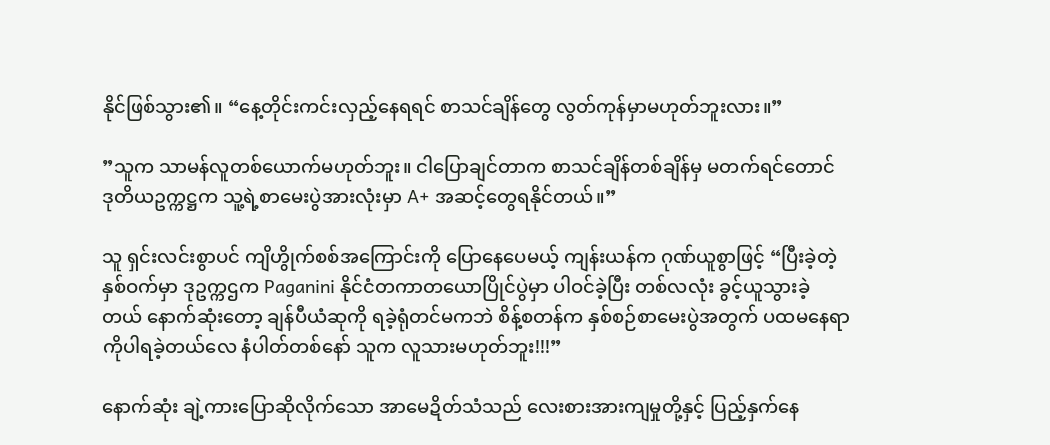နိုင်ဖြစ်သွား၏။ “နေ့တိုင်းကင်းလှည့်နေရရင် စာသင်ချိန်တွေ လွတ်ကုန်မှာမဟုတ်ဘူးလား။”

”သူက သာမန်လူတစ်ယောက်မဟုတ်ဘူး။ ငါပြောချင်တာက စာသင်ချိန်တစ်ချိန်မှ မတက်ရင်တောင် ဒုတိယဥက္ကဋ္ဌက သူ့ရဲ့စာမေးပွဲအားလုံးမှာ A+ အဆင့်တွေရနိုင်တယ်။”

သူ ရှင်းလင်းစွာပင် ကျိဟွိုက်စစ်အကြောင်းကို ပြောနေပေမယ့် ကျန်းယန်က ဂုဏ်ယူစွာဖြင့် “ပြီးခဲ့တဲ့နှစ်ဝက်မှာ ဒုဥက္ကဌက Paganini နိုင်ငံတကာတယောပြိုင်ပွဲမှာ ပါဝင်ခဲ့ပြီး တစ်လလုံး ခွင့်ယူသွားခဲ့တယ် နောက်ဆုံးတော့ ချန်ပီယံဆုကို ရခဲ့ရုံတင်မကဘဲ စိန့်စတန်က နှစ်စဉ်စာမေးပွဲအတွက် ပထမနေရာကိုပါရခဲ့တယ်လေ နံပါတ်တစ်နော် သူက လူသားမဟုတ်ဘူး!!!”

နောက်ဆုံး ချဲ့ကားပြောဆိုလိုက်သော အာမေဍိတ်သံသည် လေးစားအားကျမှုတို့နှင့် ပြည့်နှက်နေ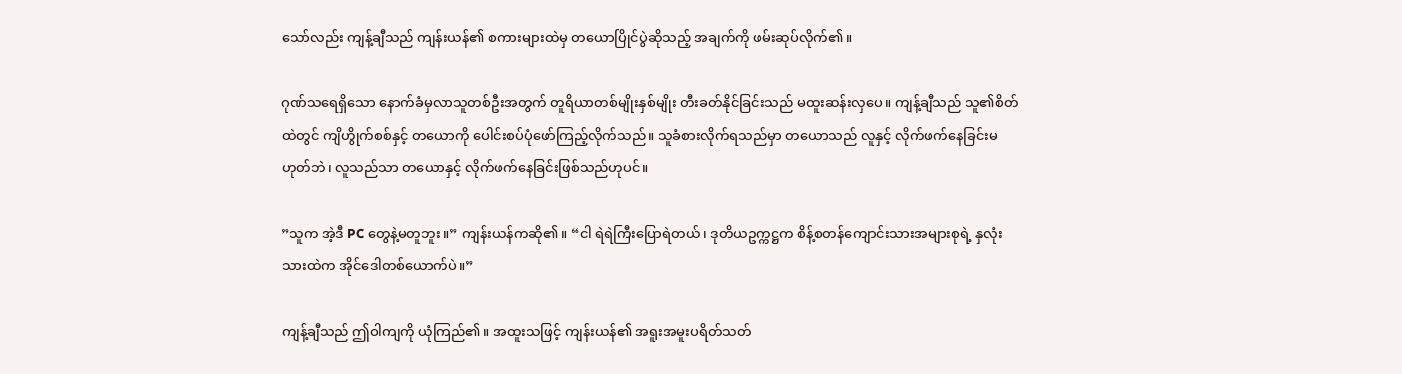သော်လည်း ကျန့်ချီသည် ကျန်းယန်၏ စကားများထဲမှ တယောပြိုင်ပွဲဆိုသည့် အချက်ကို ဖမ်းဆုပ်လိုက်၏။

ဂုဏ်သရေရှိသော နောက်ခံမှလာသူတစ်ဦးအတွက် တူရိယာတစ်မျိုးနှစ်မျိုး တီးခတ်နိုင်ခြင်းသည် မထူးဆန်းလှပေ။ ကျန့်ချီသည် သူ၏စိတ်ထဲတွင် ကျိဟွိုက်စစ်နှင့် တယောကို ပေါင်းစပ်ပုံဖော်ကြည့်လိုက်သည်။ သူခံစားလိုက်ရသည်မှာ တယောသည် လူနှင့် လိုက်ဖက်နေခြင်းမဟုတ်ဘဲ၊ လူသည်သာ တယောနှင့် လိုက်ဖက်နေခြင်းဖြစ်သည်ဟုပင်။

”သူက အဲ့ဒီ PC တွေနဲ့မတူဘူး။” ကျန်းယန်ကဆို၏။ “ငါ ရဲရဲကြီးပြောရဲတယ်၊ ဒုတိယဥက္ကဋ္ဌက စိန့်စတန်ကျောင်းသားအများစုရဲ့ နှလုံးသားထဲက အိုင်ဒေါတစ်ယောက်ပဲ။”

ကျန့်ချီသည် ဤဝါကျကို ယုံကြည်၏။ အထူးသဖြင့် ကျန်းယန်၏ အရူးအမူးပရိတ်သတ်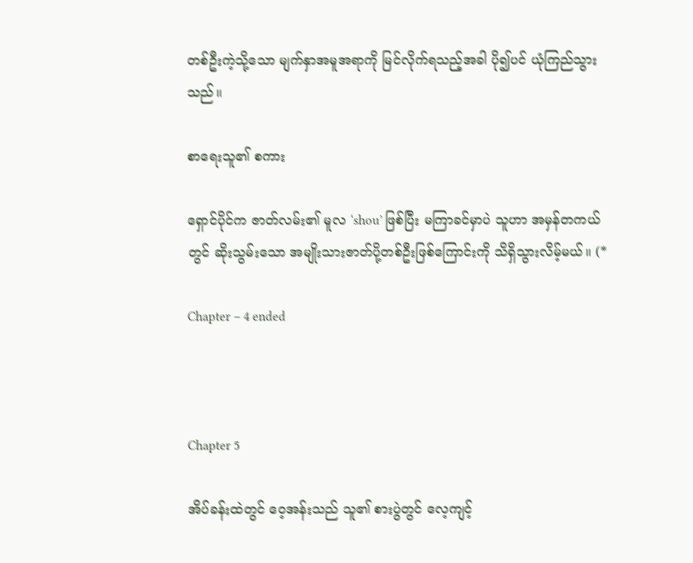တစ်ဦးကဲ့သို့သော မျက်နှာအမူအရာကို မြင်လိုက်ရသည့်အခါ ပို၍ပင် ယုံကြည်သွားသည်။

စာရေးသူ၏ စကား

ရှောင်ပိုင်က ဇာတ်လမ်း၏ မူလ ‘shou’ ဖြစ်ပြီး မကြာခင်မှာပဲ သူဟာ အမှန်တကယ်တွင် ဆိုးသွမ်းသော အမျိုးသားဇာတ်ပို့တစ်ဦးဖြစ်ကြောင်းကို သိရှိသွားလိမ့်မယ်။ (*

Chapter – 4 ended



Chapter 5

အိပ်ခန်းထဲတွင် ဝေ့အန်းသည် သူ၏ စားပွဲတွင် လေ့ကျင့်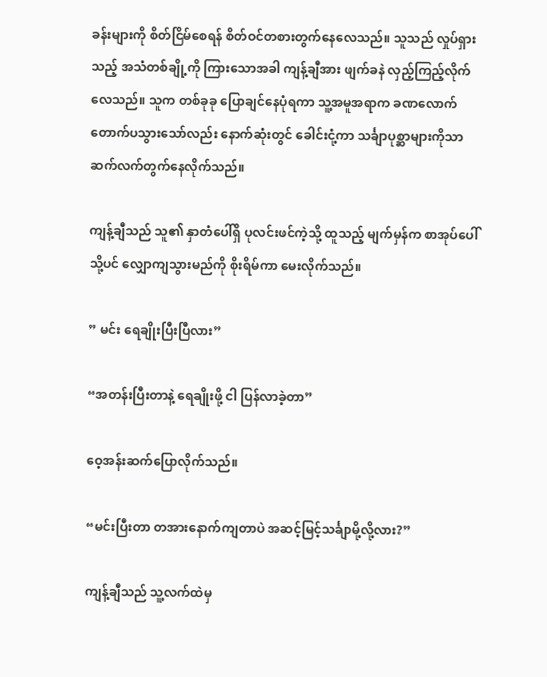ခန်းများကို စိတ်ငြိမ်စေရန် စိတ်ဝင်တစားတွက်နေလေသည်။ သူသည် လှုပ်ရှားသည့် အသံတစ်ချို့ကို ကြားသောအခါ ကျန့်ချီအား ဖျက်ခနဲ လှည့်ကြည့်လိုက်လေသည်။ သူက တစ်ခုခု ပြောချင်နေပုံရကာ သူ့အမူအရာက ခဏလောက် တောက်ပသွားသော်လည်း နောက်ဆုံးတွင် ခေါင်းငုံ့ကာ သင်္ချာပုစ္ဆာများကိုသာ ဆက်လက်တွက်နေလိုက်သည်။

ကျန့်ချီသည် သူ၏ နှာတံပေါ်ရှိ ပုလင်းဖင်ကဲ့သို့ ထူသည့် မျက်မှန်က စာအုပ်ပေါ်သို့ပင် လျှောကျသွားမည်ကို စိုးရိမ်ကာ မေးလိုက်သည်။

” မင်း ရေချိုးပြီးပြီလား”

“အတန်းပြီးတာနဲ့ ရေချိုးဖို့ ငါ ပြန်လာခဲ့တာ”

ဝေ့အန်းဆက်ပြောလိုက်သည်။

“မင်းပြီးတာ တအားနောက်ကျတာပဲ အဆင့်မြင့်သင်္ချာမို့လို့လား?”

ကျန့်ချီသည် သူ့လက်ထဲမှ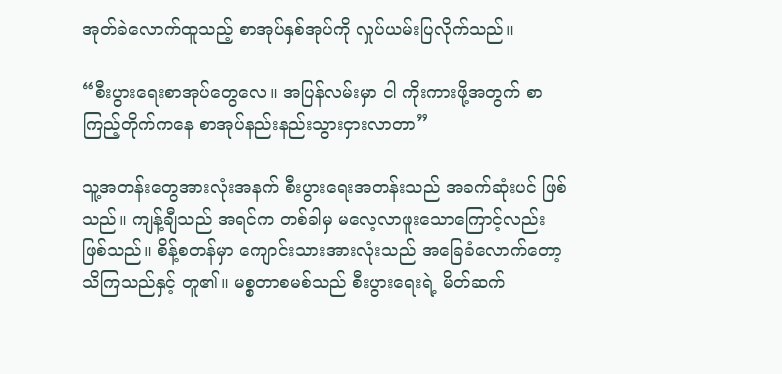အုတ်ခဲလောက်ထူသည့် စာအုပ်နှစ်အုပ်ကို လှုပ်ယမ်းပြလိုက်သည်။

“စီးပွားရေးစာအုပ်တွေလေ။ အပြန်လမ်းမှာ ငါ ကိုးကားဖို့အတွက် စာကြည့်တိုက်ကနေ စာအုပ်နည်းနည်းသွားငှားလာတာ”

သူ့အတန်းတွေအားလုံးအနက် စီးပွားရေးအတန်းသည် အခက်ဆုံးပင် ဖြစ်သည်။ ကျန့်ချီသည် အရင်က တစ်ခါမှ မလေ့လာဖူးသောကြောင့်လည်း ဖြစ်သည်။ စိန့်စတန်မှာ ကျောင်းသားအားလုံးသည် အခြေခံလောက်တော့ သိကြသည်နှင့် တူ၏။ မစ္စတာစမစ်သည် စီးပွားရေးရဲ့ မိတ်ဆက်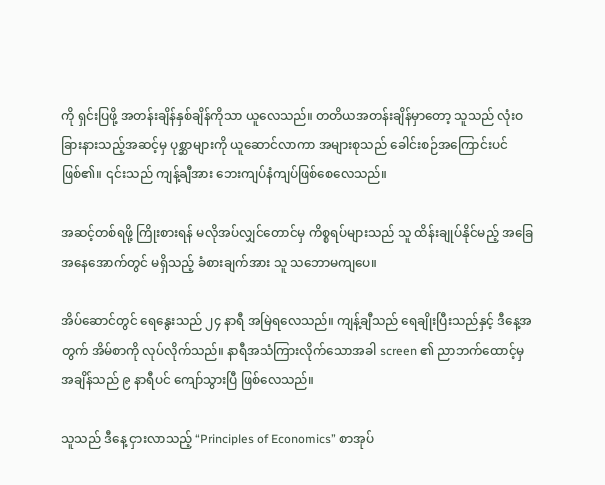ကို ရှင်းပြဖို့ အတန်းချိန်နှစ်ချိန်ကိုသာ ယူလေသည်။ တတိယအတန်းချိန်မှာတော့ သူသည် လုံးဝခြားနားသည့်အဆင့်မှ ပုစ္ဆာများကို ယူဆောင်လာကာ အများစုသည် ခေါင်းစဉ်အကြောင်းပင် ဖြစ်၏။ ၎င်းသည် ကျန့်ချီအား ဘေးကျပ်နံကျပ်ဖြစ်စေလေသည်။

အဆင့်တစ်ရဖို့ ကြိုးစားရန် မလိုအပ်လျှင်တောင်မှ ကိစ္စရပ်များသည် သူ ထိန်းချုပ်နိုင်မည့် အခြေအနေအောက်တွင် မရှိသည့် ခံစားချက်အား သူ သဘောမကျပေ။

အိပ်ဆောင်တွင် ရေနွေးသည် ၂၄ နာရီ အမြဲရလေသည်။ ကျန့်ချီသည် ရေချိုးပြီးသည်နှင့် ဒီနေ့အတွက် အိမ်စာကို လုပ်လိုက်သည်။ နာရီအသံကြားလိုက်သောအခါ screen ၏ ညာဘက်ထောင့်မှ အချိန်သည် ၉ နာရီပင် ကျော်သွားပြီ ဖြစ်လေသည်။

သူသည် ဒီနေ့ ငှားလာသည့် “Principles of Economics” စာအုပ်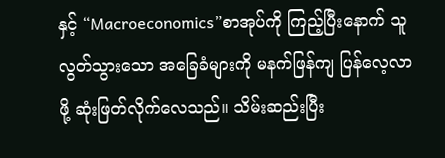နှင့် “Macroeconomics”စာအုပ်ကို ကြည့်ပြီးနောက် သူ လွတ်သွားသော အခြေခံများကို မနက်ဖြန်ကျ ပြန်လေ့လာဖို့ ဆုံးဖြတ်လိုက်လေသည်။ သိမ်းဆည်းပြီး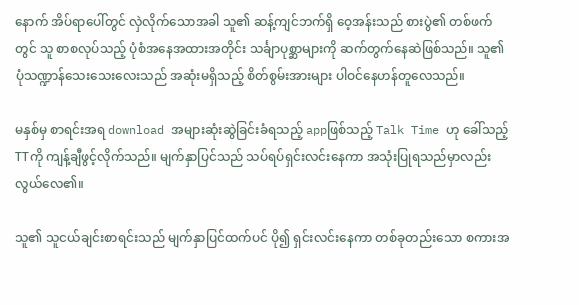နောက် အိပ်ရာပေါ်တွင် လှဲလိုက်သောအခါ သူ၏ ဆန့်ကျင်ဘက်ရှိ ဝေ့အန်းသည် စားပွဲ၏ တစ်ဖက်တွင် သူ စာစလုပ်သည့် ပုံစံအနေအထားအတိုင်း သင်္ချာပုစ္ဆာများကို ဆက်တွက်နေဆဲဖြစ်သည်။ သူ၏ ပုံသဏ္ဍာန်သေးသေးလေးသည် အဆုံးမရှိသည့် စိတ်စွမ်းအားများ ပါဝင်နေဟန်တူလေသည်။

မနှစ်မှ စာရင်းအရ download အများဆုံးဆွဲခြင်းခံရသည့် appဖြစ်သည့် Talk Time ဟု ခေါ်သည့် TTကို ကျန့်ချီဖွင့်လိုက်သည်။ မျက်နှာပြင်သည် သပ်ရပ်ရှင်းလင်းနေကာ အသုံးပြုရသည်မှာလည်း လွယ်လေ၏။

သူ၏ သူငယ်ချင်းစာရင်းသည် မျက်နှာပြင်ထက်ပင် ပို၍ ရှင်းလင်းနေကာ တစ်ခုတည်းသော စကားအ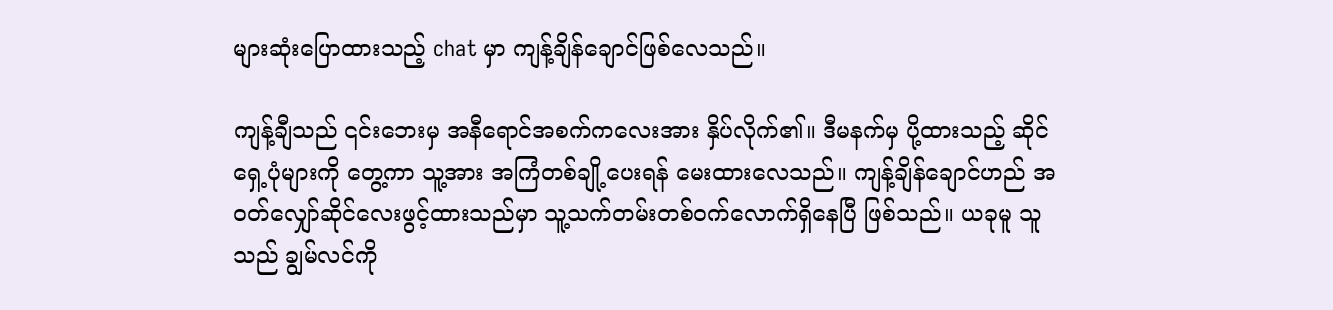များဆုံးပြောထားသည့် chat မှာ ကျန့်ချိန်ချောင်ဖြစ်လေသည်။

ကျန့်ချီသည် ၎င်းဘေးမှ အနီရောင်အစက်ကလေးအား နှိပ်လိုက်၏။ ဒီမနက်မှ ပို့ထားသည့် ဆိုင်ရှေ့ပုံများကို တွေ့ကာ သူ့အား အကြံတစ်ချို့ပေးရန် မေးထားလေသည်။ ကျန့်ချိန်ချောင်ဟည် အဝတ်လျှော်‌ဆိုင်လေးဖွင့်ထားသည်မှာ သူ့သက်တမ်းတစ်ဝက်လောက်ရှိနေပြီ ဖြစ်သည်။ ယခုမူ သူသည် ချွမ်လင်ကို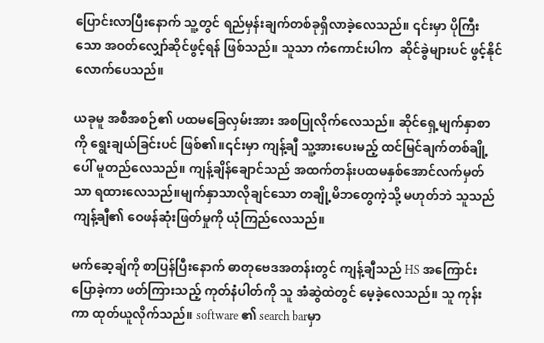ပြောင်းလာပြီးနောက် သူ့တွင် ရည်မှန်းချက်တစ်ခုရှိလာခဲ့လေသည်။ ၎င်းမှာ ပိုကြီးသော အဝတ်လျှော်ဆိုင်ဖွင့်ရန် ဖြစ်သည်။ သူသာ ကံကောင်းပါက  ဆိုင်ခွဲများပင် ဖွင့်နိုင်လောက်ပေသည်။

ယခုမူ အစီအစဉ်၏ ပထမခြေလှမ်းအား အစပြုလိုက်လေသည်။ ဆိုင်ရှေ့မျက်နှာစာကို ရွေးချယ်ခြင်းပင် ဖြစ်၏။၎င်းမှာ ကျန့်ချီ သူ့အားပေးမည့် ထင်မြင်ချက်တစ်ချို့ပေါ် မူတည်လေသည်။ ကျန့်ချိန်ချောင်သည် အထက်တန်းပထမနှစ်အောင်လက်မှတ်သာ ရထားလေသည်။မျက်နှာသာလိုချင်သော တချို့မိဘတွေကဲ့သို့ မဟုတ်ဘဲ သူသည် ကျန့်ချီ၏ ‌ဝေဖန်ဆုံးဖြတ်မှုကို ယုံကြည်လေသည်။

မက်ဆေ့ချ်ကို စာပြန်ပြီးနောက် ဓာတုဗေဒအတန်းတွင် ကျန့်ချီသည် HS အကြောင်းပြောခဲ့ကာ ဖတ်ကြားသည့် ကုတ်နံပါတ်ကို သူ အံဆွဲထဲတွင် မေ့ခဲ့လေသည်။ သူ ကုန်းကာ ထုတ်ယူလိုက်သည်။ software ၏ search barမှာ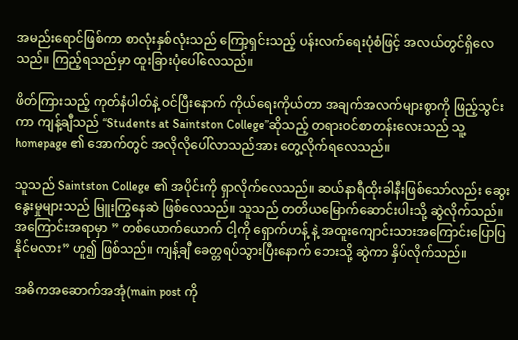အမည်းရောင်ဖြစ်ကာ စာလုံးနှစ်လုံးသည် ကြော့ရှင်းသည့် ပန်းလက်ရေးပုံစံဖြင့် အလယ်တွင်ရှိလေသည်။ ကြည့်ရသည်မှာ ထူးခြားပုံပေါ်လေသည်။

ဖိတ်ကြားသည့် ကုတ်နံပါတ်နဲ့ ဝင်ပြီးနောက် ကိုယ်ရေးကိုယ်တာ အချက်အလက်များစွာကို ဖြည့်သွင်းကာ ကျန့်ချီသည် “Students at Saintston College”ဆိုသည့် တရားဝင်စာတန်းလေးသည် သူ့ homepage ၏ အောက်တွင် အလိုလိုပေါ်လာသည်အား တွေ့လိုက်ရလေသည်။

သူသည် Saintston College ၏ အပိုင်းကို ရှာလိုက်လေသည်။ ဆယ်နာရီထိုးခါနီးဖြစ်သော်လည်း ‌‌ဆွေးနွေးမှုများသည် မြူးကြွနေဆဲ ဖြစ်လေသည်။ သူသည် တတိယမြောက်ဆောင်းပါးသို့ ဆွဲလိုက်သည်။ အကြောင်းအရာမှာ ” တစ်ယောက်ယောက် ငါ့ကို‌ ရှောက်ဟန့် နဲ့ အထူးကျောင်းသားအကြောင်းပြောပြနိုင်မလား” ဟူ၍ ဖြစ်သည်။ ကျန့်ချီ ခေတ္တရပ်သွားပြီးနောက် ဘေးသို့ ဆွဲကာ နှိပ်လိုက်သည်။

အဓိကအဆောက်အအုံ(main post ကို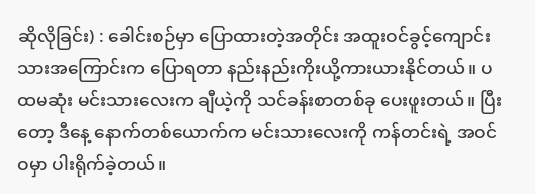ဆိုလိုခြင်း) : ခေါင်းစဉ်မှာ ပြောထားတဲ့အတိုင်း အထူးဝင်ခွင့်ကျောင်းသားအကြောင်းက ပြောရတာ နည်းနည်းကိုးယို့ကားယားနိုင်တယ်။ ပထမဆုံး မင်းသားလေးက ချီယဲ့ကို သင်ခန်းစာတစ်ခု ပေးဖူးတယ်။ ပြီးတော့ ဒီနေ့ နောက်တစ်ယောက်က မင်းသားလေးကို ကန်တင်းရဲ့ အဝင်ဝမှာ ပါးရိုက်ခဲ့တယ်။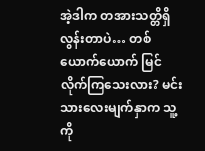အဲ့ဒါက တအားသတ္တိရှိလွန်းတာပဲ… တစ်ယောက်ယောက် မြင်လိုက်ကြသေးလား? မင်းသားလေးမျက်နှာက သူ့ကို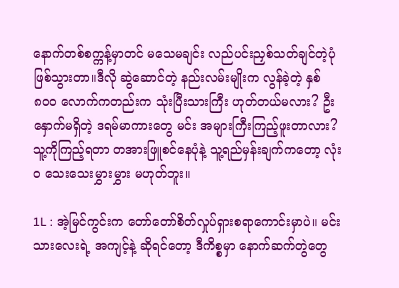နောက်တစ်စက္ကန့်မှာတင် မသေမချင်း လည်ပင်းညှစ်သတ်ချင်တဲ့ပုံ ဖြစ်သွားတာ။ဒီလို ဆွဲဆောင်တဲ့ နည်းလမ်းမျိုးက လွန်ခဲ့တဲ့ နှစ် ၈၀၀ လောက်ကတည်းက သုံးပြီးသားကြီး ဟုတ်တယ်မလား? ဦးနှောက်မရှိတဲ့ ဒရမ်မာကားတွေ မင်း အများကြီးကြည့်ဖူးတာလား? သူ့ကိုကြည့်ရတာ တအားဖြူစင်နေပုံနဲ့ သူ့ရည်မှန်းချက်ကတော့ လုံးဝ သေးသေးမွှားမွှား မဟုတ်ဘူး။

1L : အဲ့မြင်ကွင်းက‌ တော်တော်စိတ်လှုပ်ရှားစရာကောင်းမှာပဲ။ မင်းသားလေးရဲ့ အကျင့်နဲ့ ဆိုရင်တော့ ဒီကိစ္စမှာ နောက်ဆက်တွဲတွေ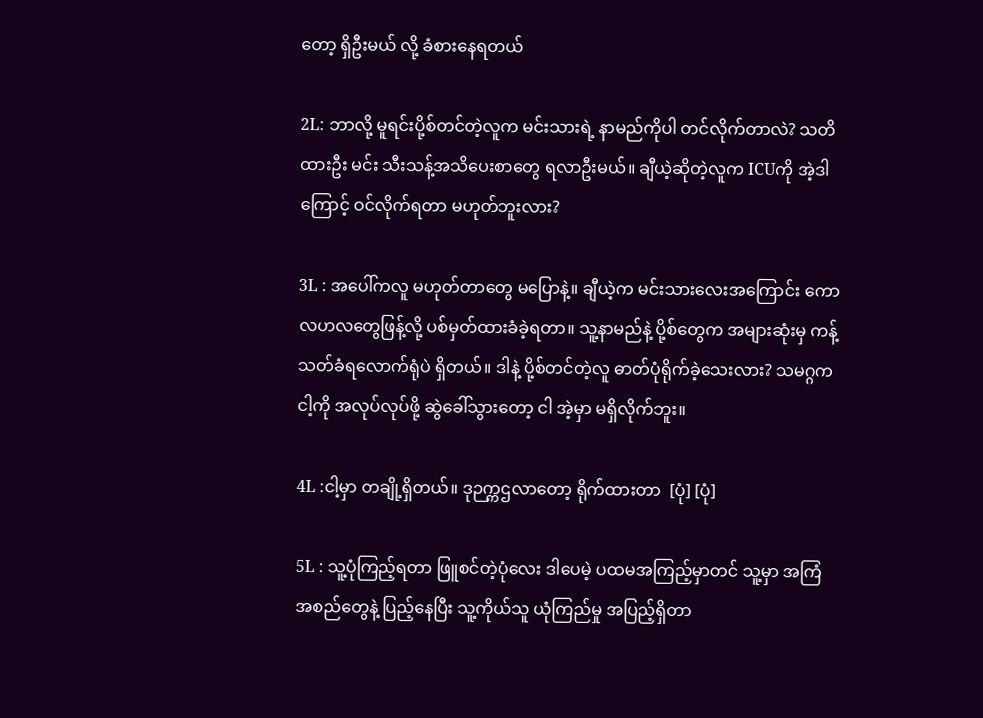တော့ ရှိဦးမယ် လို့ ခံစားနေရတယ်

2L: ဘာလို့ မူရင်းပို့စ်တင်တဲ့လူက မင်းသားရဲ့ နာမည်ကိုပါ တင်လိုက်တာလဲ? သတိထားဦး မင်း သီးသန့်အသိပေးစာတွေ ရလာဦးမယ်။ ချီယဲ့ဆိုတဲ့လူက ICUကို အဲ့ဒါကြောင့် ဝင်လိုက်ရတာ မဟုတ်ဘူးလား?

3L : အပေါ်ကလူ မဟုတ်တာတွေ မပြောနဲ့။ ချီယဲ့က မင်းသားလေးအကြောင်း ကောလဟလတွေဖြန့်လို့ ပစ်မှတ်ထားခံခဲ့ရတာ။ သူ့နာမည်နဲ့ ပို့စ်တွေက အများဆုံးမှ ကန့်သတ်ခံရလောက်ရုံပဲ ရှိတယ်။ ဒါနဲ့ ပို့စ်တင်တဲ့လူ ဓာတ်ပုံရိုက်ခဲ့သေးလား? သမဂ္ဂက ငါ့ကို အလုပ်လုပ်ဖို့ ဆွဲခေါ်သွားတော့ ငါ အဲ့မှာ မရှိလိုက်ဘူး။

4L :ငါ့မှာ တချို့ရှိတယ်။ ဒုဉက္ကဌလာတော့ ရိုက်ထားတာ  [ပုံ] [ပုံ]

5L : သူ့ပုံကြည့်ရတာ ဖြူစင်တဲ့ပုံလေး ဒါပေမဲ့ ပထမအကြည့်မှာတင် သူ့မှာ အကြံအစည်တွေနဲ့ ပြည့်နေပြီး သူ့ကိုယ်သူ ယုံကြည်မှု အပြည့်ရှိတာ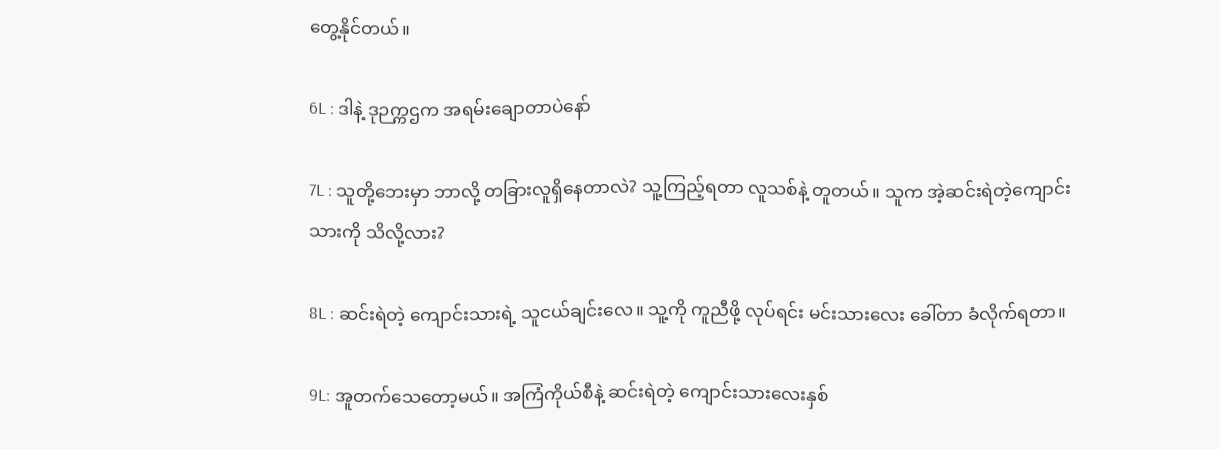တွေ့နိုင်တယ်။

6L : ဒါနဲ့ ဒုဉက္ကဌက အရမ်းချောတာပဲနော်

7L : သူတို့ဘေးမှာ ဘာလို့ တခြားလူရှိနေတာလဲ? သူ့ကြည့်ရတာ လူသစ်နဲ့ တူတယ်။ သူက အဲ့ဆင်းရဲတဲ့ကျောင်းသားကို သိလို့လား?

8L : ဆင်းရဲတဲ့ ကျောင်းသားရဲ့ သူငယ်ချင်းလေ။ သူ့ကို ကူညီဖို့ လုပ်ရင်း မင်းသားလေး ခေါ်တာ ခံလိုက်ရတာ။

9L: အူတက်သေတော့မယ်။ အကြံကိုယ်စီနဲ့ ဆင်းရဲတဲ့ ကျောင်းသားလေးနှစ်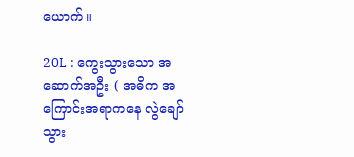ယောက်။

20L : ကွေးသွားသော အဆောက်အဦး ( အဓိက အကြောင်းအရာကနေ လွဲချော်သွား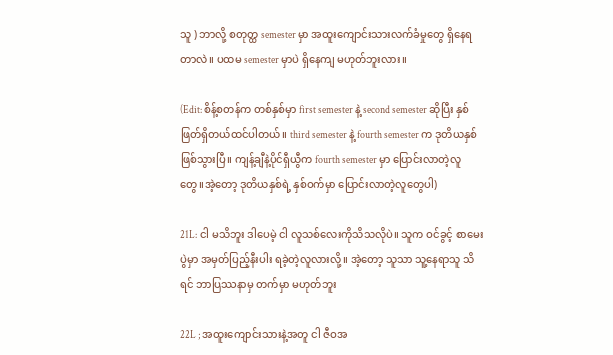သူ ) ဘာလို့ စတုတ္ထ semester မှာ အထူးကျောင်းသားလက်ခံမှုတွေ ရှိနေရတာလဲ။ ပထမ semester မှာပဲ ရှိနေကျ မဟုတ်ဘူးလား။

(Edit: စိန့်စတန်က တစ်နှစ်မှာ first semester နဲ့ second semester ဆိုပြီး နှစ်ဖြတ်ရှိတယ်ထင်ပါတယ်။ third semester နဲ့ fourth semester က ဒုတိယနှစ်ဖြစ်သွားပြီ။ ကျန့်ချီနဲ့ပိုင်ရှီယွီက fourth semester မှာ ပြောင်းလာတဲ့လူတွေ။အဲ့တော့ ဒုတိယနှစ်ရဲ့ နှစ်ဝက်မှာ ပြောင်းလာတဲ့လူတွေပါ)

21L: ငါ မသိဘူး ဒါပေမဲ့ ငါ လူသစ်လေးကိုသိသလိုပဲ။ သူက ဝင်ခွင့် စာမေးပွဲမှာ အမှတ်ပြည့်နီးပါး ရခဲ့တဲ့လူလားလို့။ အဲ့တော့ သူသာ သူ့နေရာသူ သိရင် ဘာပြဿနာမှ တက်မှာ မဟုတ်ဘူး

22L ; အထူးကျောင်းသားနဲ့အတူ ငါ ဇီဝအ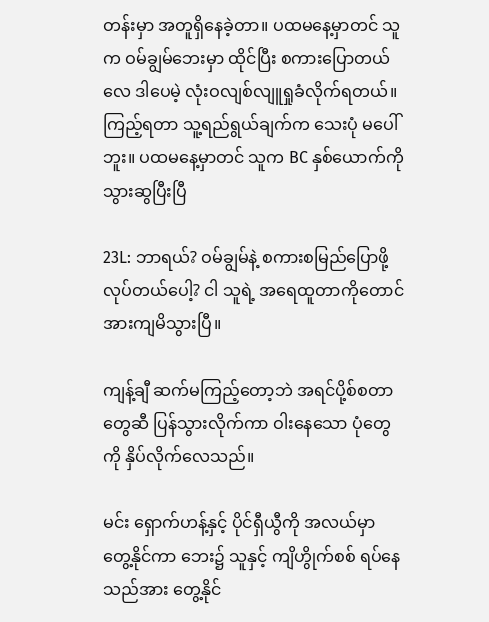တန်းမှာ အတူရှိနေခဲ့တာ။ ပထမနေ့မှာတင် သူက ဝမ်ချွမ်ဘေးမှာ ထိုင်ပြီး စကားပြောတယ်လေ ဒါပေမဲ့ လုံးဝလျစ်လျူရှုခံလိုက်ရတယ်။ ကြည့်ရတာ သူ့ရည်ရွယ်ချက်က သေးပုံ မပေါ်ဘူး။ ပထမနေ့မှာတင် သူက BC နှစ်ယောက်ကို သွားဆွပြီးပြီ

23L: ဘာရယ်? ဝမ်ချွမ်နဲ့ စကားစမြည်ပြောဖို့ လုပ်တယ်ပေါ့? ငါ သူရဲ့ အရေထူတာကိုတောင်အားကျမိသွားပြီ။

ကျန့်ချီ ဆက်မကြည့်တော့ဘဲ အရင်ပို့စ်စတာတွေဆီ ပြန်သွားလိုက်ကာ ဝါးနေသော ပုံတွေကို နှိပ်လိုက်လေသည်။

မင်း ရှောက်ဟန့်နှင့် ပိုင်ရှီယွီကို အလယ်မှာ တွေ့နိုင်ကာ ဘေး၌ သူနှင့် ကျိဟွိုက်စစ် ရပ်နေသည်အား တွေ့နိုင်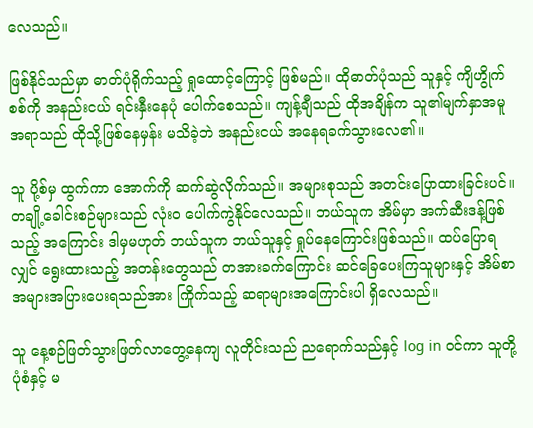လေသည်။

ဖြစ်နိုင်သည်မှာ ဓာတ်ပုံရိုက်သည့် ရှုထောင့်ကြောင့် ဖြစ်မည်။ ထိုဓာတ်ပုံသည် သူနှင့် ကျိဟွိုက်စစ်ကို အနည်းငယ် ရင်းနှီးနေပုံ ပေါက်စေသည်။ ကျန့်ချီသည် ထိုအချိန်က သူ၏မျက်နှာအမူအရာသည် ထိုသို့ဖြစ်နေမှန်း မသိခဲ့ဘဲ အနည်းငယ် အနေရခက်သွားလေ၏။

သူ ပို့စ်မှ ထွက်ကာ အောက်ကို ဆက်ဆွဲလိုက်သည်။ အများစုသည် အတင်းပြောထားခြင်းပင်။ တချို့ခေါင်းစဉ်များသည် လုံးဝ ပေါက်ကွဲနိုင်လေသည်။ ဘယ်သူက အိမ်မှာ အက်ဆီးဒန့်ဖြစ်သည့် အကြောင်း ဒါမှမဟုတ် ဘယ်သူက ဘယ်သူနှင့် ရှုပ်နေကြောင်းဖြစ်သည်။ ထပ်ပြောရလျှင် ရွေးထားသည့် အတန်းတွေသည် တအားခက်ကြောင်း ‌ဆင်ခြေပေးကြသူများနှင့် အိမ်စာအများအပြားပေးရသည်အား ကြိုက်သည့် ဆရာများအကြောင်းပါ ရှိလေသည်။

သူ နေ့စဉ်ဖြတ်သွားဖြတ်လာတွေ့နေကျ လူတိုင်းသည် ညရောက်သည်နှင့် log in ဝင်ကာ သူတို့ပုံစံနှင့် မ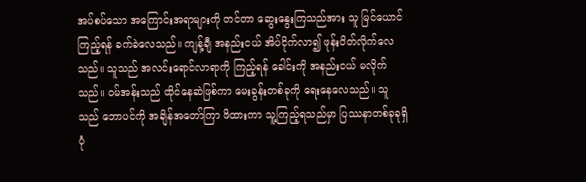အပ်စပ်သော အကြောင်းအရာများကို ‌တင်တာ ဆွေးနွေးကြသည်အား သူ မြင်ယောင်ကြည့်ရန် ခက်ခဲလေသည်။ ကျန့်ချီ အနည်းငယ် အိပ်ငိုက်လာ၍ ဖုန်းပိတ်လိုက်လေသည်။ သူသည် အလင်းရောင်လာရာကို ကြည့်ရန် ခေါင်းကို အနည်းငယ် မလိုက်သည်။ ဝမ်အန်းသည် ထိုင်နေဆဲဖြစ်ကာ မေးခွန်းတစ်ခုကို ရေးနေလေသည်။ သူသည် ဘောပင်ကို အချိန်အတော်ကြာ ဖိထားကာ သူ့ကြည့်ရသည်မှာ ပြဿနာတစ်ခုခုရှိပုံ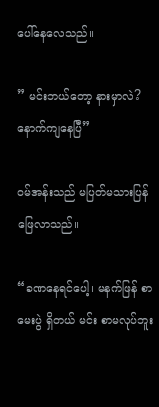ပေါ်နေလေသည်။

” မင်းဘယ်တော့ နားမှာလဲ? နောက်ကျနေပြီ”

ဝမ်အန်းသည် မပြတ်မသားပြန်ဖြေလာသည်။

“ခဏနေရင်ပေါ့၊ မနက်ဖြန် စာမေးပွဲ ရှိတယ် မင်း စာမလုပ်ဘူး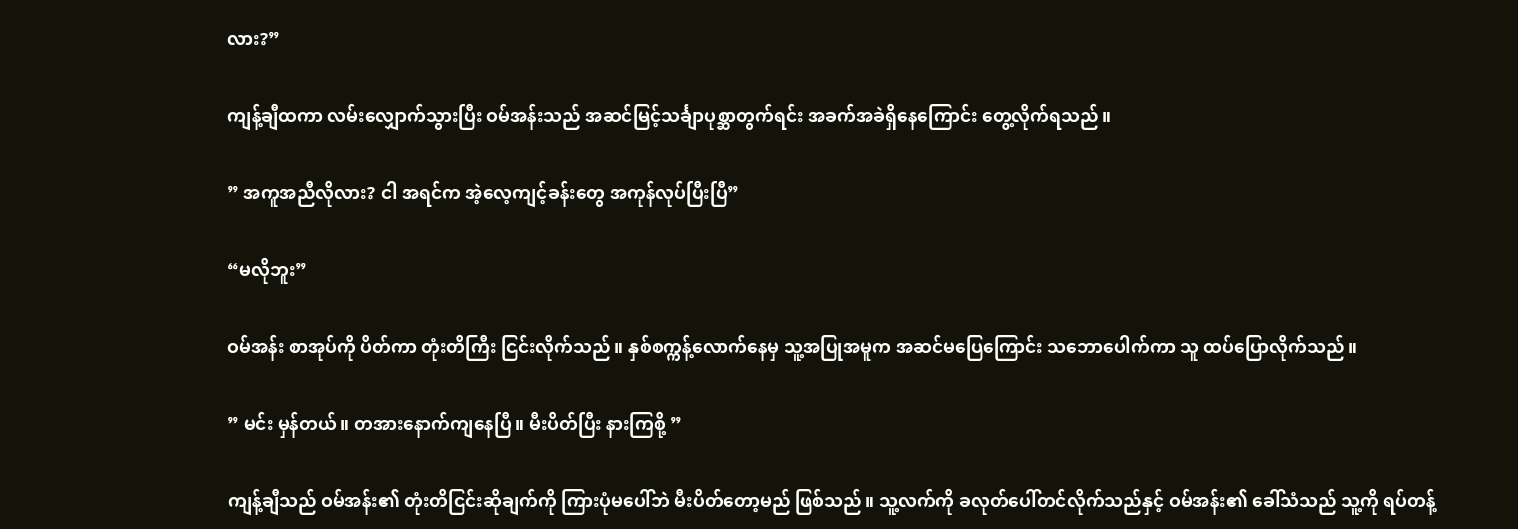လား?”

ကျန့်ချီထကာ လမ်းလျှောက်သွားပြီး ဝမ်အန်းသည် အဆင်မြင့်သင်္ချာပုစ္ဆာတွက်ရင်း အခက်အခဲရှိနေကြောင်း တွေ့လိုက်ရသည်။

” အကူအညီလိုလား? ငါ အရင်က အဲ့လေ့ကျင့်ခန်းတွေ အကုန်လုပ်ပြီးပြီ”

“မလိုဘူး”

ဝမ်အန်း စာအုပ်ကို ပိတ်ကာ တုံးတိကြီး ငြင်းလိုက်သည်။ နှစ်စက္ကန့်လောက်နေမှ သူ့အပြုအမူက အဆင်မပြေကြောင်း သဘောပေါက်ကာ သူ ထပ်ပြောလိုက်သည်။

” မင်း မှန်တယ်။ တအား‌နောက်ကျနေပြီ။ မီးပိတ်ပြီး နားကြစို့ ”

ကျန့်ချီသည် ဝမ်အန်း၏ တုံးတိငြင်းဆိုချက်ကို ကြားပုံမပေါ်ဘဲ မီးပိတ်တော့မည် ဖြစ်သည်။ သူ့လက်ကို ခလုတ်ပေါ်တင်လိုက်သည်နှင့် ဝမ်အန်း၏ ခေါ်သံသည် သူ့ကို ရပ်တန့်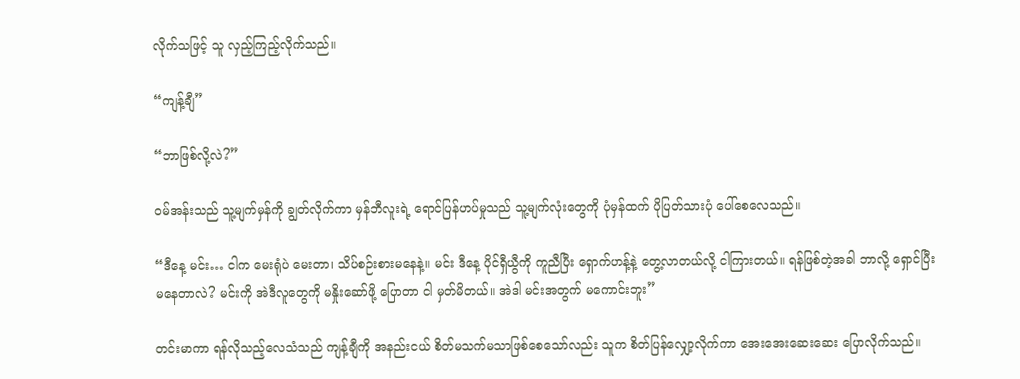လိုက်သဖြင့် သူ လှည့်ကြည့်လိုက်သည်။

“ကျန့်ချီ”

“ဘာဖြစ်လို့လဲ?”

ဝမ်အန်းသည် သူ့မျက်မှန်ကို ချွတ်လိုက်ကာ မှန်ဘီလူးရဲ့ ရောင်ပြန်ဟပ်မှုသည် သူ့မျက်လုံးတွေကို ပုံမှန်ထက် ပိုပြတ်သားပုံ ပေါ်စေလေသည်။

“ဒီနေ့ မင်း… ငါက မေးရုံပဲ မေးတာ၊ သိပ်စဉ်းစားမနေနဲ့။ မင်း ဒီနေ့ ပိုင်ရှီယွီကို ကူညီပြီး ရှောက်ဟန့်နဲ့ တွေ့လာတယ်လို့ ငါကြားတယ်။ ရန်ဖြစ်တဲ့အခါ ဘာလို့ ရှောင်ပြီး မနေတာလဲ? မင်းကို အဲဒီလူတွေကို မနှိုးဆော်ဖို့ ပြောတာ ငါ မှတ်မိတယ်။ အဲဒါ မင်းအတွက် မကောင်းဘူး”

တင်းမာကာ ရန်လိုသည့်လေသံသည် ကျန့်ချီကို အနည်းငယ် စိတ်မသက်မသာဖြစ်စေသော်လည်း သူက စိတ်ပြန်လျှော့လိုက်ကာ ‌အေးအေးဆေးဆေး ပြောလိုက်သည်။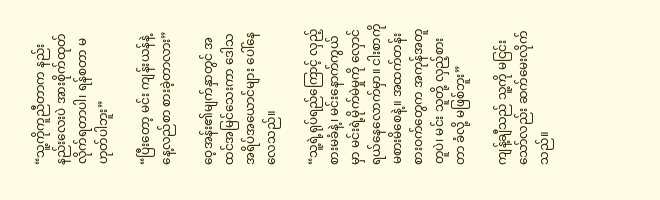“သူ့ကိုကူညီတာက နည်းနည်းလေးပဲ အားစိုက်ထုတ်လိုက်ရတာပါ၊ ရန်စတာ မဟုတ်ပါဘူး”

“ပြီးတော့ မင်း ကျန်းယန်နဲ့ နေ့လည်စာ စားခဲ့တာလား”

ဝေ့အန်း၏မျက်နှာတွင် အထင်အမြင်သေးကာ ဒေါသအရိပ်အယောင်များ ပေါ်နေလေသည်။

“သူ့ရဲ့ရုပ်ရည်ကြောင့် လှည့်စားမခံနဲ့၊ မင်းနောက်ကွယ်မှာ မင်းရဲ့မိုက်မဲမှုကို လှောင်ရယ်နေလောက်မှာ။ ငါးစာကို မစားမိစေနဲ့။ အထက်တန်းစားဝက်တွေက အကုန်အတူတူပဲ၊ မင်း သူတို့ လှည့်စားတာ ခံလို့ မဖြစ်ဘူး”

ကျန့်ချီသည် သူ့ကို မငြင်းသော်လည်း ဆက်မေးလိုက်သည်။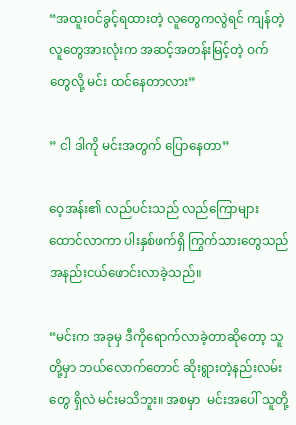“အထူးဝင်ခွင့်ရထားတဲ့ လူတွေကလွဲရင် ကျန်တဲ့ လူတွေအားလုံးက အဆင့်အတန်းမြင့်တဲ့ ဝက်တွေလို့ မင်း ထင်နေတာလား”

” ငါ ဒါကို မင်းအတွက် ပြောနေတာ”

ဝေ့အန်း၏ လည်ပင်းသည် လည်ကြောများ ထောင်လာကာ ပါးနှစ်ဖက်ရှိ ကြွက်သားတွေသည် အနည်းငယ်ဖောင်းလာခဲ့သည်။

“မင်းက အခုမှ ဒီကိုရောက်လာခဲ့တာဆိုတော့ သူတို့မှာ ဘယ်လောက်တောင် ဆိုးရွားတဲ့နည်းလမ်းတွေ ရှိလဲ မင်းမသိဘူး။ အစမှာ  မင်းအပေါ် သူ‌တို့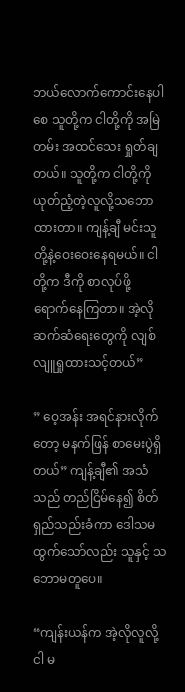ဘယ်လောက်ကောင်းနေပါစေ သူတို့က ငါတို့ကို အမြဲတမ်း အထင်သေး ရှုတ်ချတယ်။ သူတို့က ငါတို့ကို ယုတ်ညံ့တဲ့လူလို့သဘောထားတာ။ ကျန့်ချီ မင်းသူတို့နဲ့ဝေးဝေးနေရမယ်။ ငါတို့က ဒီကို စာလုပ်ဖို့ ရောက်နေကြတာ။ အဲ့လို ဆက်ဆံရေးတွေကို လျစ်လျူရှုထားသင့်တယ်”

” ဝေ့အန်း အရင်နားလိုက်တော့ မနက်ဖြန် စာမေးပွဲရှိတယ်” ကျန့်ချီ၏ အသံသည် တည်ငြိမ်နေ၍ စိတ်ရှည်သည်းခံကာ ဒေါသမထွက်သော်လည်း သူနှင့် သဘောမတူပေ။

“ကျန်းယန်က အဲ့လိုလူလို့ ငါ မ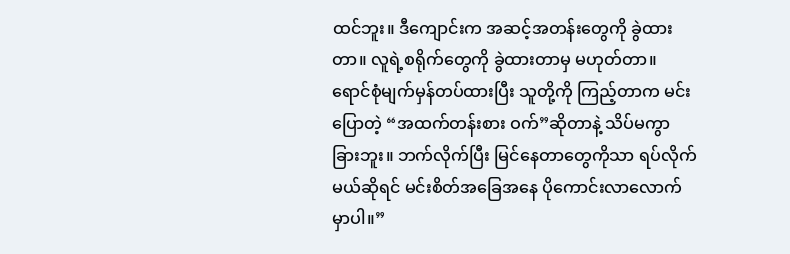ထင်ဘူး။ ဒီကျောင်းက အဆင့်အတန်းတွေကို ခွဲထားတာ။ လူရဲ့စရိုက်တွေကို ခွဲထားတာမှ မဟုတ်တာ။ ရောင်စုံမျက်မှန်တပ်ထားပြီး သူတို့ကို ကြည့်တာက မင်း ပြောတဲ့ “အထက်တန်းစား ဝက်”ဆိုတာနဲ့ သိပ်မကွာခြားဘူး။ ဘက်လိုက်ပြီး မြင်နေတာတွေကိုသာ ရပ်လိုက်မယ်ဆိုရင် မင်းစိတ်အခြေအနေ ပိုကောင်းလာလောက်မှာပါ။”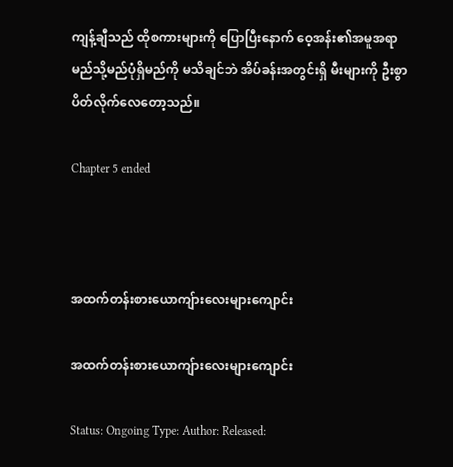ကျန့်ချီသည် ထိုစကားများကို ပြောပြီးနောက် ဝေ့အန်း၏အမူအရာ မည်သို့မည်ပုံရှိမည်ကို မသိချင်ဘဲ အိပ်ခန်းအတွင်းရှိ မီးများကို ဦးစွာပိတ်လိုက်လေတော့သည်။

Chapter 5 ended



အထက်တန်းစားယောကျ်ားလေးများကျောင်း

အထက်တန်းစားယောကျ်ားလေးများကျောင်း

Status: Ongoing Type: Author: Released: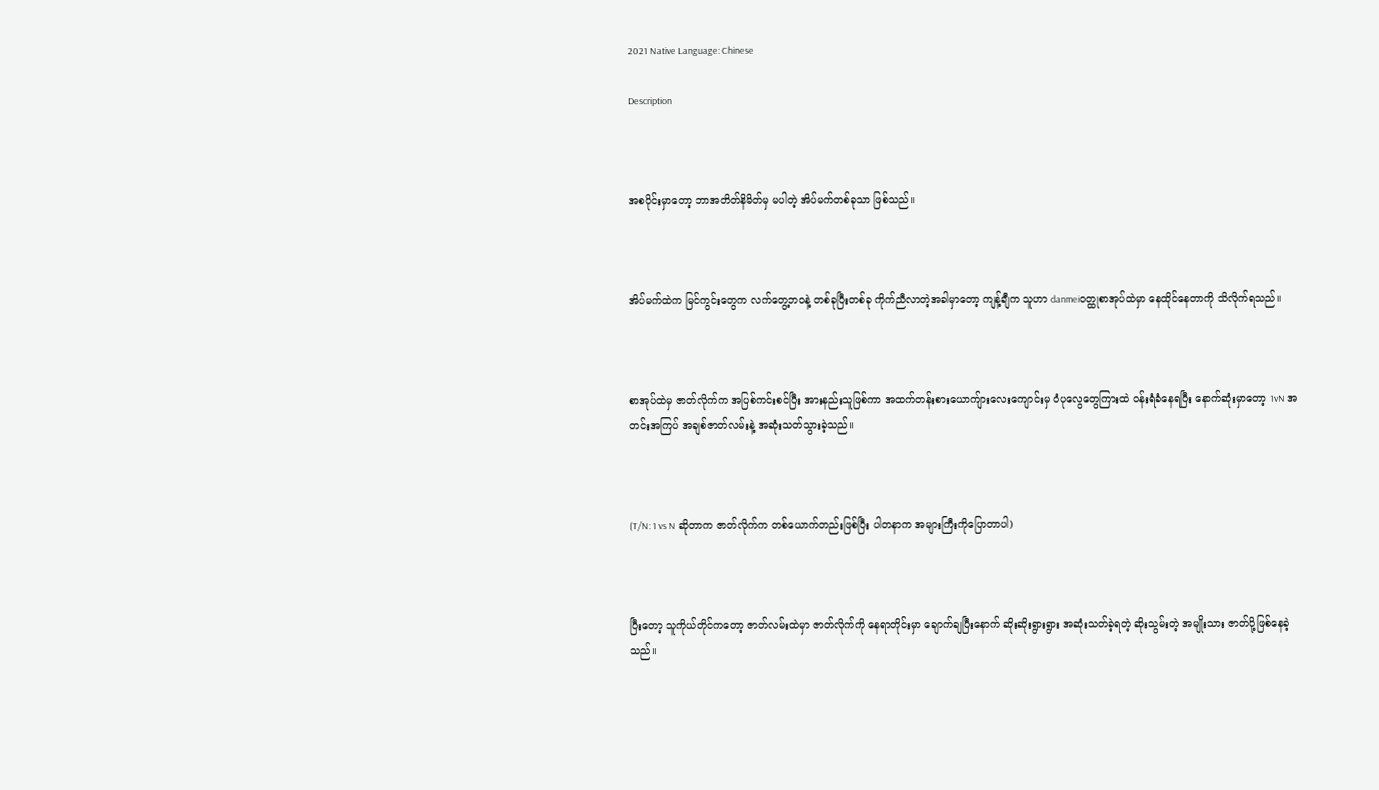2021 Native Language: Chinese

Description



အစပိုင်းမှာတော့ ဘာအတိတ်နိမိတ်မှ မပါတဲ့ အိပ်မက်တစ်ခုသာ ဖြစ်သည်။



အိပ်မက်ထဲက မြင်ကွင်းတွေက လက်တွေ့ဘဝနဲ့ တစ်ခုပြီးတစ်ခု ကိုက်ညီလာတဲ့အခါမှာတော့ ကျန့်ချီက သူဟာ danmeiဝတ္ထုစာအုပ်ထဲမှာ နေထိုင်နေတာကို သိလိုက်ရသည်။



စာအုပ်ထဲမှ ဇာတ်လိုက်က အပြစ်ကင်းစင်ပြီး အားနည်းသူဖြစ်ကာ အထက်တန်းစားယောကျ်ားလေးကျောင်းမှ ဝံပုလွေတွေကြားထဲ ဝန်းရံခံနေရပြီး နောက်ဆုံးမှာတော့ 1vN အတင်းအကြပ် အချစ်ဇာတ်လမ်းနဲ့ အဆုံးသတ်သွားခဲ့သည်။



(T/N: 1 vs N ဆိုတာက ဇာတ်လိုက်က တစ်ယောက်တည်းဖြစ်ပြီး ပါတနာက အများကြီးကိုပြောတာပါ)



ပြီးတော့ သူကိုယ်တိုင်ကတော့ ဇာတ်လမ်းထဲမှာ ဇာတ်လိုက်ကို နေရာတိုင်းမှာ ချောက်ချပြီးနောက် ဆိုးဆိုးရွားရွား အဆုံးသတ်ခဲ့ရတဲ့ ဆိုးသွမ်းတဲ့ အမျိုးသား ဇာတ်ပို့ဖြစ်နေခဲ့သည်။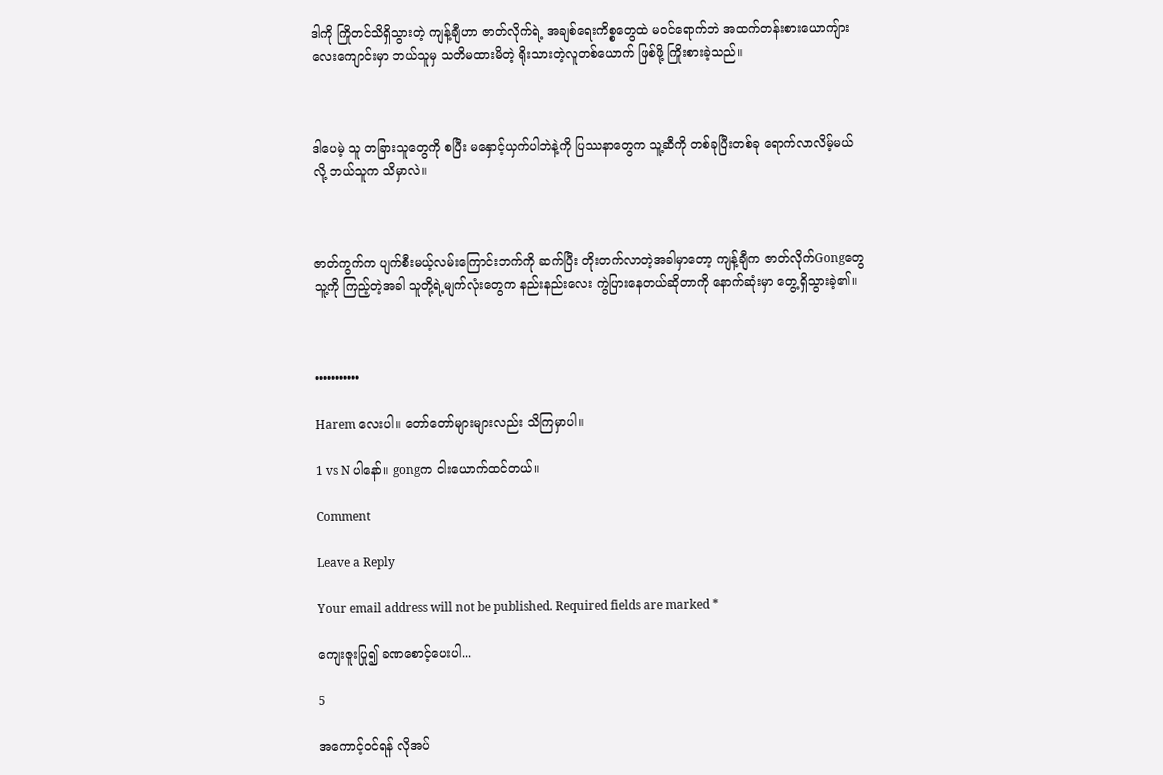ဒါကို ကြိုတင်သိရှိသွားတဲ့ ကျန့်ချီဟာ ဇာတ်လိုက်ရဲ့ အချစ်ရေးကိစ္စတွေထဲ မဝင်ရောက်ဘဲ အထက်တန်းစားယောကျ်ားလေးကျောင်းမှာ ဘယ်သူမှ သတိမထားမိတဲ့ ရိုးသားတဲ့လူတစ်ယောက် ဖြစ်ဖို့ ကြိုးစားခဲ့သည်။



ဒါပေမဲ့ သူ တခြားသူတွေကို စပြီး မနှောင့်ယှက်ပါဘဲနဲ့ကို ပြဿနာတွေက သူ့ဆီကို တစ်ခုပြီးတစ်ခု ရောက်လာလိမ့်မယ်လို့ ဘယ်သူက သိမှာလဲ။



ဇာတ်ကွက်က ပျက်စီးမယ့်လမ်းကြောင်းဘက်ကို ဆက်ပြီး တိုးတက်လာတဲ့အခါမှာတော့ ကျန့်ချီက ဇာတ်လိုက်Gongတွေ သူ့ကို ကြည့်တဲ့အခါ သူတို့ရဲ့မျက်လုံးတွေက နည်းနည်းလေး ကွဲပြားနေတယ်ဆိုတာကို နောက်ဆုံးမှာ တွေ့ရှိသွားခဲ့၏။



•••••••••••

Harem လေးပါ။ တော်တော်များများလည်း သိကြမှာပါ။

1 vs N ပါနော်။ gongက ငါးယောက်ထင်တယ်။

Comment

Leave a Reply

Your email address will not be published. Required fields are marked *

ကျေးဇူးပြု၍ ခဏစောင့်ပေးပါ...

5

အကောင့်ဝင်ရန် လိုအပ်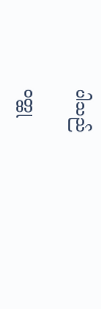ပါသည်

ဝတ္ထု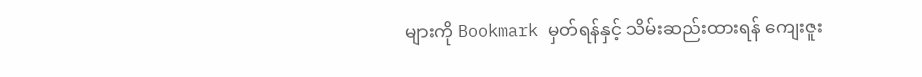များကို Bookmark မှတ်ရန်နှင့် သိမ်းဆည်းထားရန် ကျေးဇူး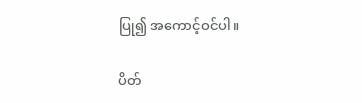ပြု၍ အကောင့်ဝင်ပါ။

ပိတ်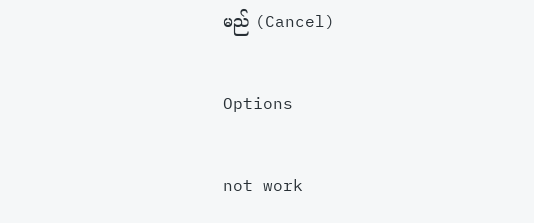မည် (Cancel)

Options

not work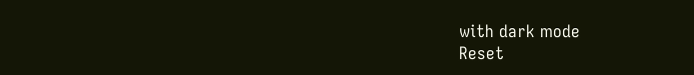with dark mode
Reset